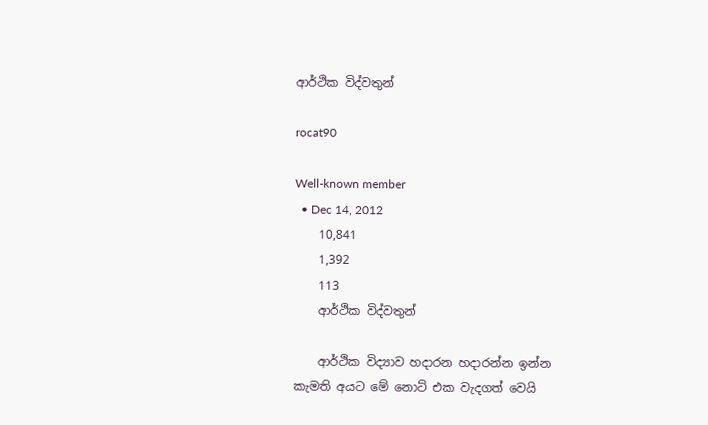ආර්ථික විද්වතුන්

rocat90

Well-known member
  • Dec 14, 2012
    10,841
    1,392
    113
    ආර්ථික විද්වතුන්

    ආර්ථික විද්‍යාව හදාරන හදාරන්න ඉන්න කැමති අයට මේ නොට් එක වැදගත් වෙයි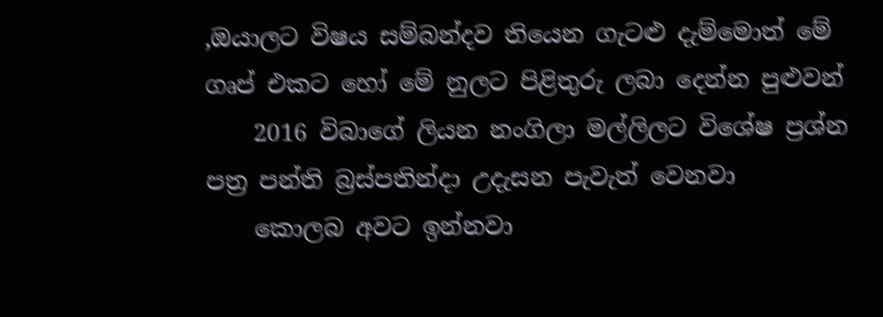,ඔයාලට විෂය සම්බන්දව තියෙන ගැටළු දැම්මොත් මේ ගෘප් එකට හෝ මේ නුලට පිළිතුරු ලබා දෙන්න පුළුවන්
    2016 විබාගේ ලියන නංගිලා මල්ලිලට විශේෂ ප්‍රශ්න පත්‍ර පන්ති බ්‍රස්පතින්දා උදැසන පැවැත් වෙනවා
    කොලබ අවට ඉන්නවා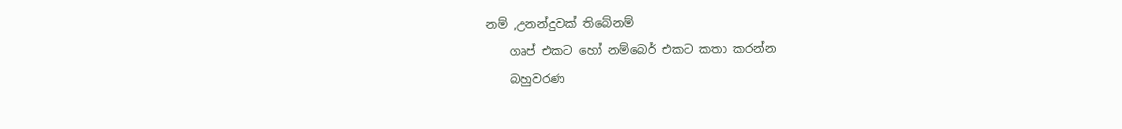නම් ,උනන්දුවක් තිබේනම්
    ගෘප් එකට හෝ නම්බෙර් එකට කතා කරන්න
    බහුවරණ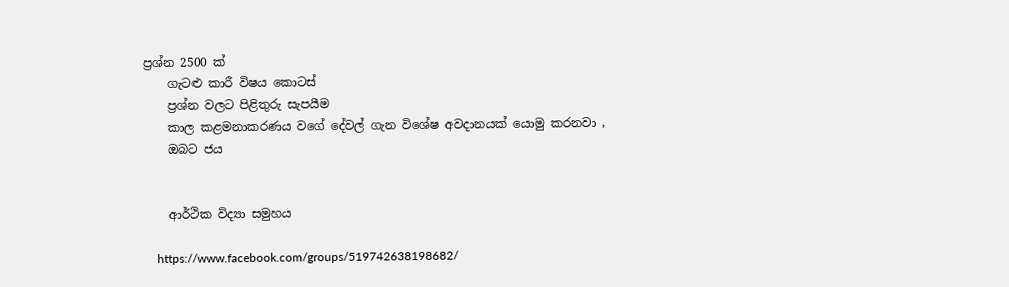ප්‍රශ්න 2500 ක්
    ගැටළු කාරී විෂය කොටස්
    ප්‍රශ්න වලට පිළිතුරු සැපයීම
    කාල කළමනාකරණය වගේ දේවල් ගැන විශේෂ අවදානයක් යොමු කරනවා ,
    ඔබට ජය


    ආර්ථික විද්‍යා සමුහය

    https://www.facebook.com/groups/519742638198682/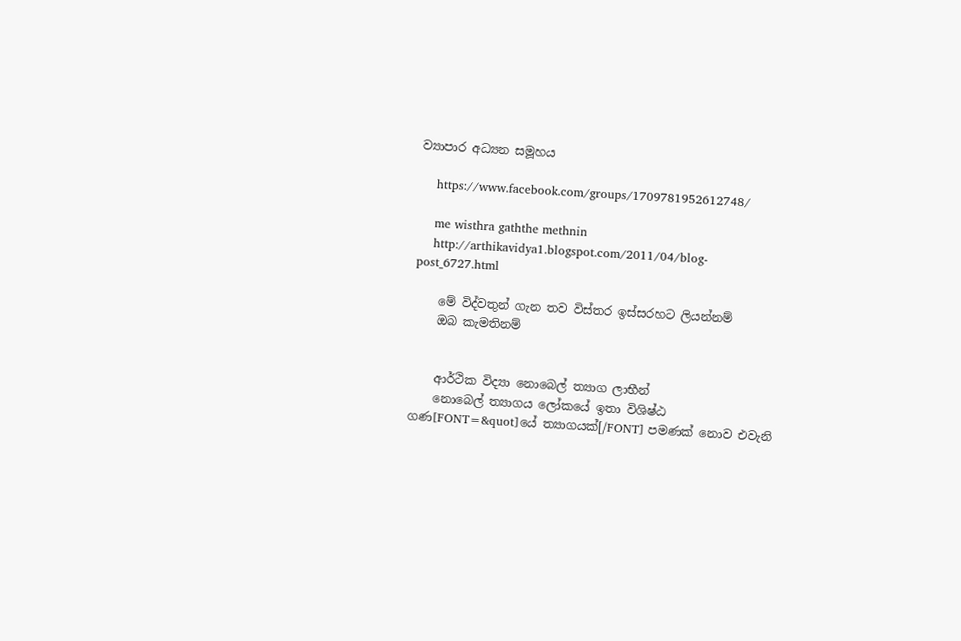ව්‍යාපාර අධ්‍යන සමූහය

    https://www.facebook.com/groups/1709781952612748/

    me wisthra gaththe methnin
    http://arthikavidya1.blogspot.com/2011/04/blog-post_6727.html

    මේ විද්වතුන් ගැන තව විස්තර ඉස්සරහට ලියන්නම්
    ඔබ කැමතිනම්


    ආර්ථික විද්‍යා නොබෙල් ත්‍යාග ලාභීන්
    නොබෙල් ත්‍යාගය ලෝකයේ ඉතා විශිෂ්ඨ ගණ[FONT=&quot]යේ ත්‍යාගයක්[/FONT] පමණක් නොව එවැනි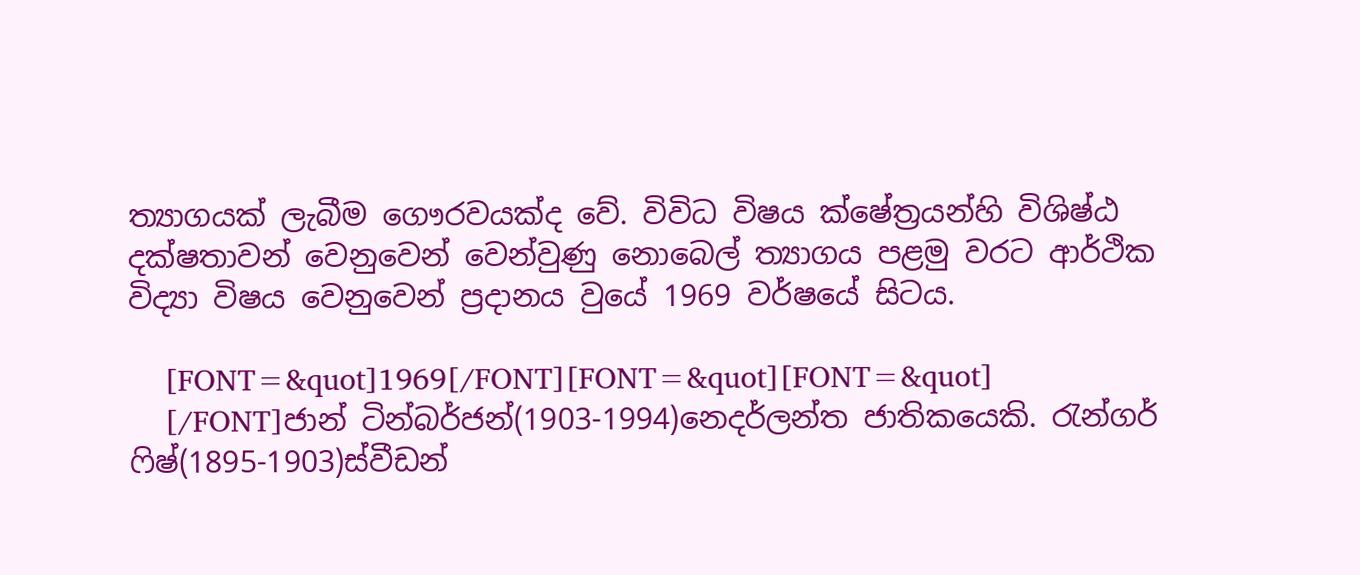ත්‍යාගයක් ලැබීම ‍ගෞරවයක්ද වේ. විවිධ විෂය ක්ෂේත්‍රයන්හි විශිෂ්ඨ දක්ෂතාවන් වෙනුවෙන් වෙන්වුණු නොබෙල් ත්‍යාගය පළමු වරට ආර්ථික විද්‍යා විෂය වෙනුවෙන් ප්‍රදානය වුයේ 1969 වර්ෂයේ සිටය.

    [FONT=&quot]1969[/FONT][FONT=&quot][FONT=&quot]
    [/FONT]ජාන් ටින්බර්ජන්(1903-1994)නෙදර්ලන්ත ජාතිකයෙකි. රැන්ගර් ෆිෂ්(1895-1903)ස්වීඩන්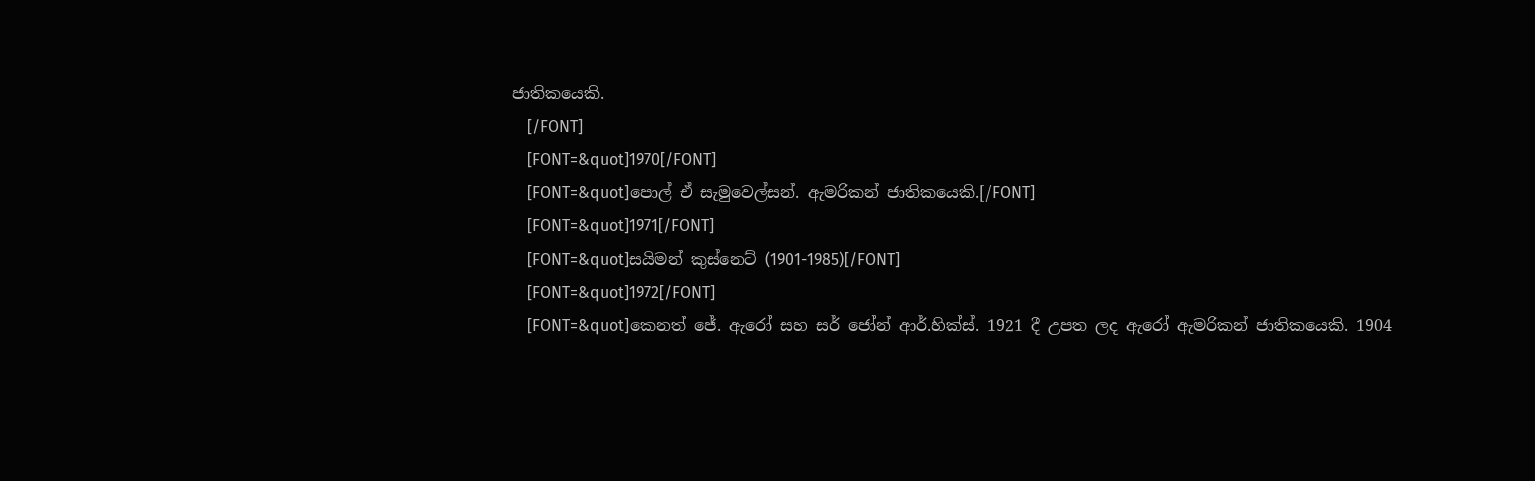ජාතිකයෙකි.
    [/FONT]
    [FONT=&quot]1970[/FONT]
    [FONT=&quot]පොල් ඒ සැමුවෙල්සන්. ඇමරිකන් ජාතිකයෙකි.[/FONT]
    [FONT=&quot]1971[/FONT]
    [FONT=&quot]සයිමන් කුස්නෙට් (1901-1985)[/FONT]
    [FONT=&quot]1972[/FONT]
    [FONT=&quot]කෙනත් ජේ. ඇරෝ සහ සර් ජෝන් ආර්.හික්ස්. 1921 දී උපත ලද ඇරෝ ඇමරිකන් ජාතිකයෙකි. 1904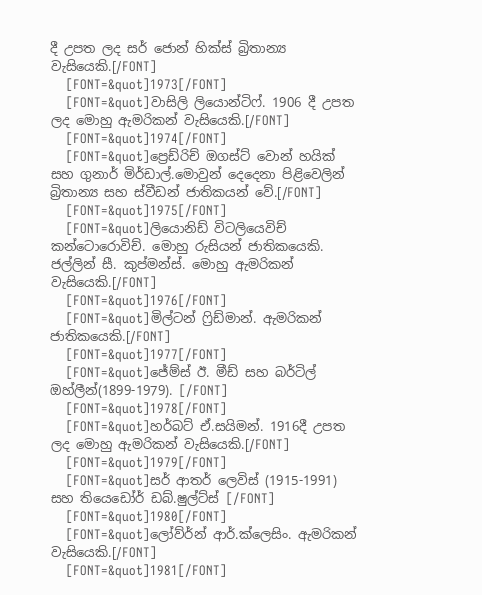දී උපත ලද සර් ජොන් හික්ස් බ්‍රිතාන්‍ය වැසියෙකි.[/FONT]
    [FONT=&quot]1973[/FONT]
    [FONT=&quot]වාසිලි ලියොන්ටිෆ්. 1906 දී උපත ලද මොහු ඇමරිකන් වැසියෙකි.[/FONT]
    [FONT=&quot]1974[/FONT]
    [FONT=&quot]ප්‍රෙඩ්රිච් ඔගස්ට් වොන් හයික් සහ ගුනාර් මිර්ඩාල්.මොවුන් දෙදෙනා පිළිවෙලින් බ්‍රිතාන්‍ය සහ ස්වීඩන් ජාතිකයන් වේ.[/FONT]
    [FONT=&quot]1975[/FONT]
    [FONT=&quot]ලියොනිඩ් විටලියෙවිච් කන්ටොරොවිච්. මොහු රුසියන් ජාතිකයෙකි. ජල්ලින් සී. කුප්මන්ස්. මොහු ඇමරිකන් වැසියෙකි.[/FONT]
    [FONT=&quot]1976[/FONT]
    [FONT=&quot]මිල්ටන් ෆ්‍රිඩ්මාන්. ඇමරිකන් ජාතිකයෙකි.[/FONT]
    [FONT=&quot]1977[/FONT]
    [FONT=&quot]ජේම්ස් ඊ. මීඩ් සහ බර්ටිල් ඔහ්ලීන්(1899-1979). [/FONT]
    [FONT=&quot]1978[/FONT]
    [FONT=&quot]හර්බට් ඒ.සයිමන්. 1916දී උපත ලද මොහු ඇමරිකන් වැසියෙකි.[/FONT]
    [FONT=&quot]1979[/FONT]
    [FONT=&quot]සර් ආතර් ලෙවිස් (1915-1991) සහ තියෙඩෝර් ඩබ්.ෂුල්ට්ස් [/FONT]
    [FONT=&quot]1980[/FONT]
    [FONT=&quot]ලෝව්ර්න් ආර්.ක්ලෙසිං. ඇමරිකන් වැසියෙකි.[/FONT]
    [FONT=&quot]1981[/FONT]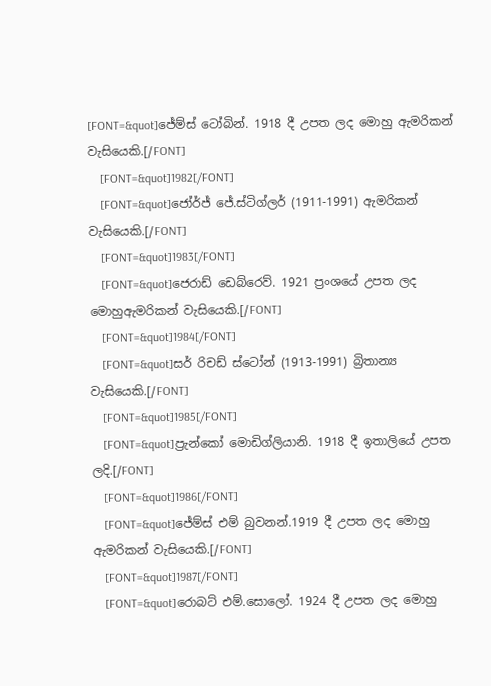[FONT=&quot]ජේම්ස් ටෝබින්. 1918 දී උපත ලද මොහු ඇමරිකන් වැසියෙකි.[/FONT]
    [FONT=&quot]1982[/FONT]
    [FONT=&quot]ජෝර්ජ් ජේ.ස්ටිග්ලර් (1911-1991) ඇමරිකන් වැසියෙකි.[/FONT]
    [FONT=&quot]1983[/FONT]
    [FONT=&quot]ජෙරාඩ් ඩෙබ්රෙව්. 1921 ප්‍රංශයේ උපත ලද මොහුඇමරිකන් වැසියෙකි.[/FONT]
    [FONT=&quot]1984[/FONT]
    [FONT=&quot]සර් රිචඩ් ස්ටෝන් (1913-1991) බ්‍රිතාන්‍ය වැසියෙකි.[/FONT]
    [FONT=&quot]1985[/FONT]
    [FONT=&quot]ප්‍රැන්කෝ මොඩිග්ලියානි. 1918 දී ඉතාලියේ උපත ලදි.[/FONT]
    [FONT=&quot]1986[/FONT]
    [FONT=&quot]ජේම්ස් එම් බුවනන්.1919 දී උපත ලද මොහු ඇමරිකන් වැසියෙකි.[/FONT]
    [FONT=&quot]1987[/FONT]
    [FONT=&quot]රොබට් එම්.සොලෝ. 1924 දී උපත ලද මොහු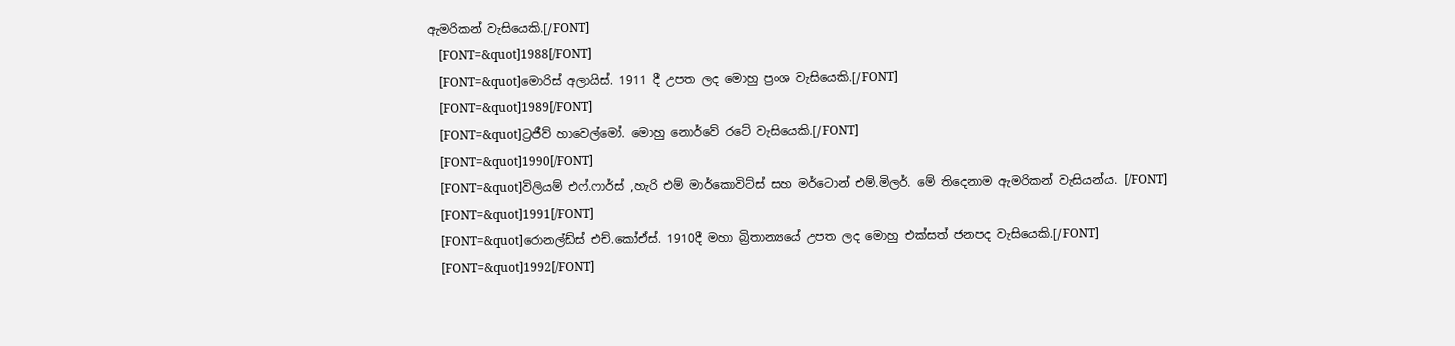ඇමරිකන් වැසියෙකි.[/FONT]
    [FONT=&quot]1988[/FONT]
    [FONT=&quot]මොරිස් අලායිස්. 1911 දී උපත ලද මොහු ප්‍රංශ වැසියෙකි.[/FONT]
    [FONT=&quot]1989[/FONT]
    [FONT=&quot]ට්‍රජීව් හාවෙල්මෝ. මොහු නොර්වේ රටේ වැසියෙකි.[/FONT]
    [FONT=&quot]1990[/FONT]
    [FONT=&quot]විලියම් එෆ්.ෆාර්ස් ,හැරි එම් මාර්කොවිට්ස් සහ මර්ටොන් එම්.මිලර්. මේ තිදෙනාම ඇමරිකන් වැසියන්ය. [/FONT]
    [FONT=&quot]1991[/FONT]
    [FONT=&quot]රොනල්ඩ්ස් එච්.කෝඒස්. 1910දී මහා බ්‍රිතාන්‍යයේ උපත ලද මොහු එක්සත් ජනපද වැසියෙකි.[/FONT]
    [FONT=&quot]1992[/FONT]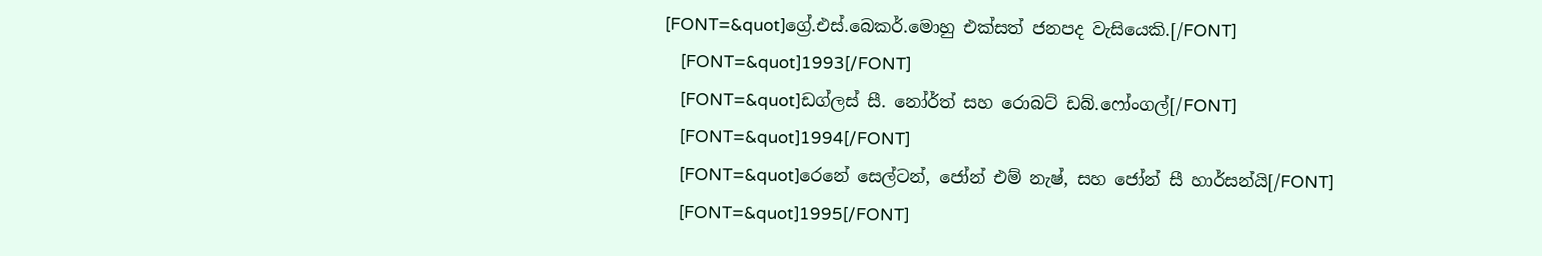[FONT=&quot]ග්‍රේ.එස්.බෙකර්.මොහු එක්සත් ජනපද වැසියෙකි.[/FONT]
    [FONT=&quot]1993[/FONT]
    [FONT=&quot]ඩග්ලස් සී. නෝර්ත් සහ රොබට් ඩබ්.ෆෝංගල්[/FONT]
    [FONT=&quot]1994[/FONT]
    [FONT=&quot]රෙනේ සෙල්ටන්, ජෝන් එම් නැෂ්, සහ ජෝන් සී හාර්සන්යි[/FONT]
    [FONT=&quot]1995[/FONT]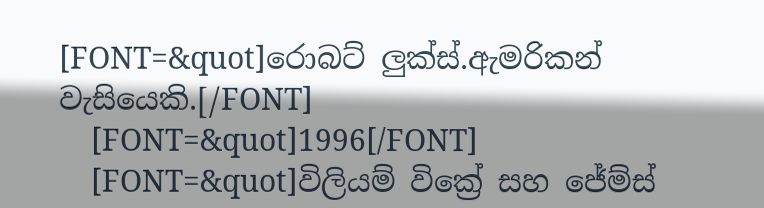[FONT=&quot]රොබට් ලුක්ස්.ඇමරිකන් වැසියෙකි.[/FONT]
    [FONT=&quot]1996[/FONT]
    [FONT=&quot]විලියම් වික්‍රේ සහ ජේම්ස්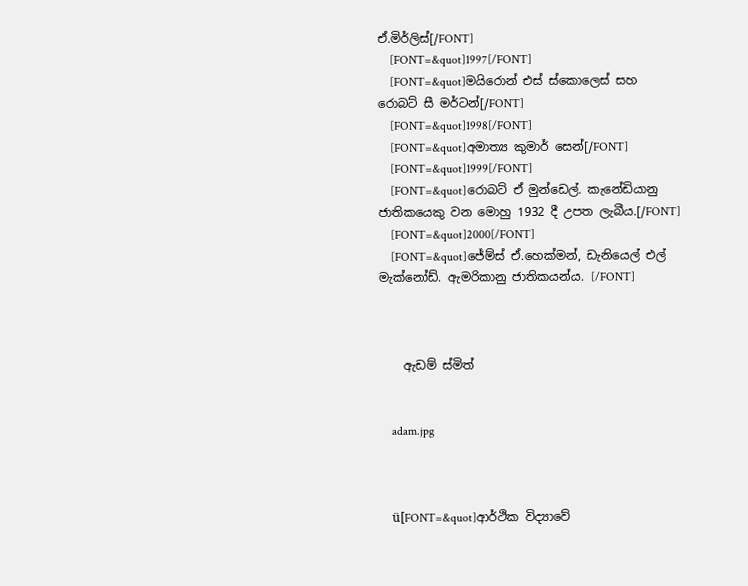ඒ.මිර්ලිස්[/FONT]
    [FONT=&quot]1997[/FONT]
    [FONT=&quot]මයිරොන් එස් ස්කොලෙස් සහ රොබට් සී මර්ටන්[/FONT]
    [FONT=&quot]1998[/FONT]
    [FONT=&quot]අමාත්‍ය කුමාර් සෙන්[/FONT]
    [FONT=&quot]1999[/FONT]
    [FONT=&quot]රොබට් ඒ මුන්ඩෙල්. කැනේඩියානු ජාතිකයෙකු වන මොහු 1932 දී උපත ලැබීය.[/FONT]
    [FONT=&quot]2000[/FONT]
    [FONT=&quot]ජේම්ස් ඒ.හෙක්මන්, ඩැනියෙල් එල් මැක්නෝඩ්. ඇමරිකානු ජාතිකයන්ය. [/FONT]



    ඇඩම් ස්මිත්


    adam.jpg



    ü[FONT=&quot]ආර්ථික විද්‍යා‍වේ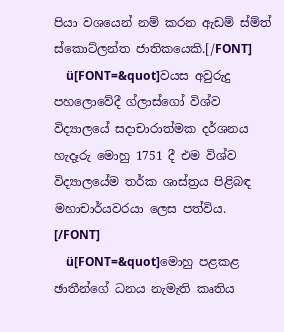පියා වශ‍යෙන් නම් කරන ඇඩම් ස්ම්ත් ස්කොට්ලන්ත ජාතිකයෙකි.[/FONT]
    ü[FONT=&quot]වයස අවුරුදු පහලොවේදී ග්ලාස්ගෝ විශ්ව විද්‍යාලයේ සදාචාරාත්මක දර්ශනය හැදෑරු මොහු 1751 දී එම විශ්ව විද්‍යාලයේම තර්ක ශාස්ත්‍රය පිළිබඳ මහාචාර්යවරයා ලෙස පත්විය. [/FONT]
    ü[FONT=&quot]මොහු පළකළ ඡාතීන්ගේ ධනය නැමැති කෘතිය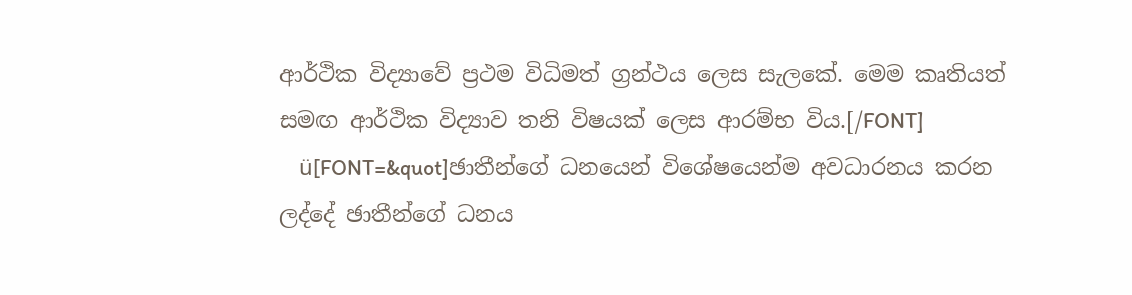ආර්ථික විද්‍යාවේ ප්‍රථම විධිමත් ග්‍රන්ථය ලෙස සැලකේ. මෙම කෘතියත් සමඟ ආර්ථික විද්‍යාව තනි විෂයක් ලෙස ආරම්භ විය.[/FONT]
    ü[FONT=&quot]ඡාතීන්ගේ ධනයෙන් වි‍ශේෂයෙන්ම අවධාරනය කරන ලද්දේ ඡාතීන්ගේ ධනය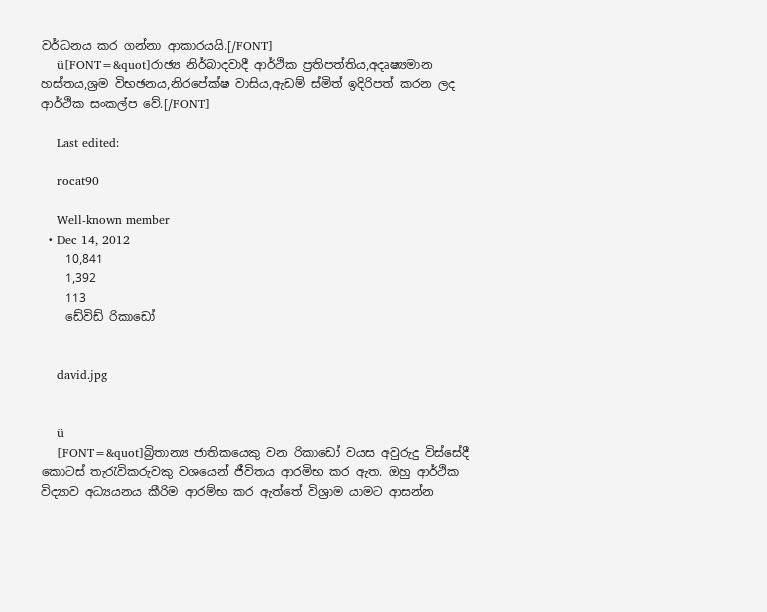වර්ධනය කර ගන්නා ආකාරයයි.[/FONT]
    ü[FONT=&quot]රාඡ්‍ය නිර්බාදවාදී ආර්ථික ප්‍රතිපත්තිය,අදෘෂ්‍යමාන හස්තය,ශ්‍රම විභඡනය,නිරපේක්ෂ වාසිය,ඇඩම් ස්මිත් ඉදිරිපත් කරන ලද ආර්ථික සංකල්ප වේ.[/FONT]

    Last edited:

    rocat90

    Well-known member
  • Dec 14, 2012
    10,841
    1,392
    113
    ඩේවිඩ් රිකාඩෝ


    david.jpg


    ü
    [FONT=&quot]බ්‍රිතාන්‍ය ජාතිකයෙකු වන රිකාඩෝ වයස අවුරුදු විස්සේදී කොටස් තැරැවිකරුවකු වශයෙන් ජීවිතය ආරමිභ කර ඇත. ඔහු ආර්ථික විද්‍යාව අධ්‍යයනය කීරිම ආරම්භ කර ඇත්තේ විශ්‍රාම යාමට ආසන්න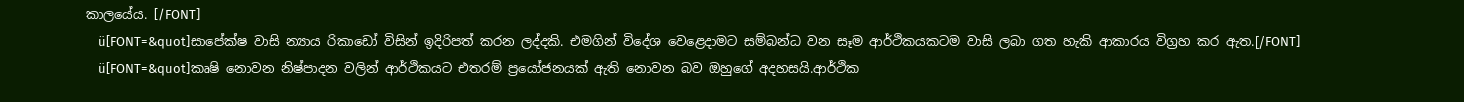කාලයේය. [/FONT]
    ü[FONT=&quot]සාපේක්ෂ වාසි න්‍යාය රිකාඩෝ විසින් ඉදිරිපත් කරන ලද්දකි. එමගින් විදේශ වෙ‍ළෙදාමට සම්බන්ධ වන සෑම ආර්ථිකයකටම වාසි ලබා ගත හැකි ආකාරය විග්‍රහ කර ඇත.[/FONT]
    ü[FONT=&quot]කෘෂි නොවන නිෂ්පාදන වලින් ආර්ථිකයට එතරම් ප්‍රයෝජනයක් ඇති නොවන බව ඔහුගේ අදහසයි.ආර්ථික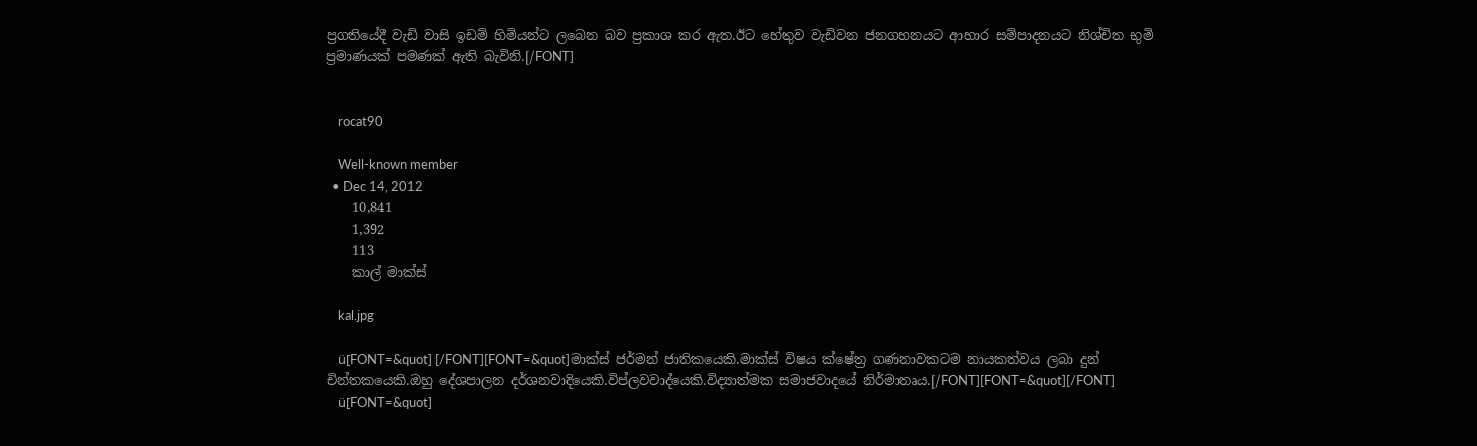ප්‍රගතියේදී වැඩි වාසි ඉඩම් හිමියන්ට ලබෙන බව ප්‍රකාශ කර ඇත.ඊට හේතුව වැඩිවන ජනගහනයට ආහාර සම්පාදනයට නිශ්චිත භුමි ප්‍රමාණයක් පමණක් ඇති බැවිනි.[/FONT]


    rocat90

    Well-known member
  • Dec 14, 2012
    10,841
    1,392
    113
    කාල් මාක්ස්

    kal.jpg

    ü[FONT=&quot] [/FONT][FONT=&quot]මාක්ස් ජර්මන් ජාතික‍යෙකි.මාක්ස් විෂය ක්ෂේත්‍ර ගණනාවකටම නායකත්වය ලබා දුන් චින්තකයෙකි.ඔහු දේශපාලන දර්ශනවාදියෙකි.විප්ලවවාද්යෙකි.විද්‍යාත්මක සමාජවාදයේ නිර්මාතෘය.[/FONT][FONT=&quot][/FONT]
    ü[FONT=&quot]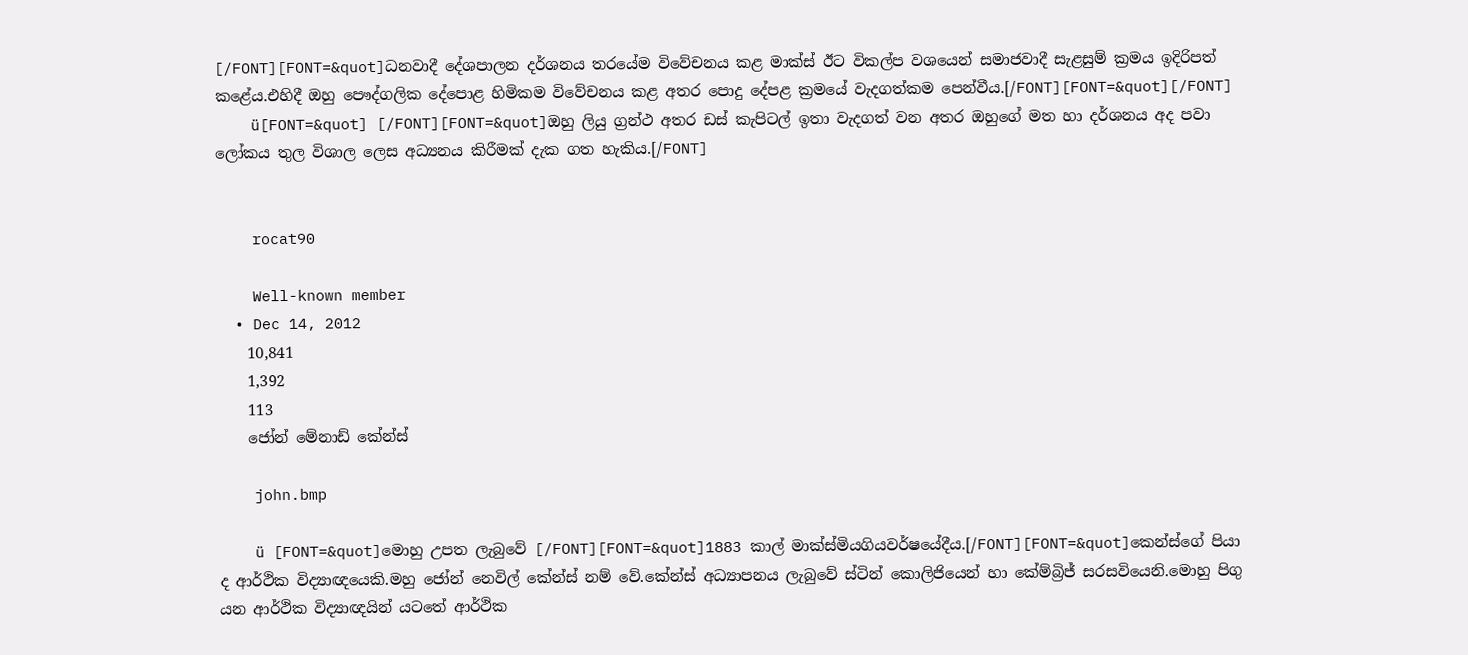[/FONT][FONT=&quot]ධනවාදී දේශපාලන දර්ශනය තරයේම විවේචනය කළ මාක්ස් ඊට විකල්ප වශයෙන් සමාජවාදී සැළසුම් ක්‍රමය ඉදිරිපත් කළේය.එහිදී ඔහු පෞද්ගලික දේපොළ හිමිකම විවේචනය කළ අතර පොදු දේපළ ක්‍රමයේ වැදගත්කම පෙන්වීය.[/FONT][FONT=&quot][/FONT]
    ü[FONT=&quot] [/FONT][FONT=&quot]ඔහු ලියු ග්‍රන්ථ අතර ඩස් කැපිටල් ඉතා වැදගත් වන අතර ඔහුගේ මත හා දර්ශනය අද පවා ලෝකය තුල විශාල ලෙස අධ්‍යනය කිරීමක් දැක ගත හැකිය.[/FONT]


    rocat90

    Well-known member
  • Dec 14, 2012
    10,841
    1,392
    113
    ජෝන් මේනාඩ් කේන්ස්

    john.bmp

    ü [FONT=&quot]මොහු උපත ලැබුවේ [/FONT][FONT=&quot]1883 කාල් මාක්ස්මියගියවර්ෂයේදීය.[/FONT][FONT=&quot]කෙන්ස්ගේ පියා ද ආර්ථික විද්‍යාඥයෙකි.මහු ජෝන් නෙවිල් කේන්ස් නම් වේ.කේන්ස් අධ්‍යාපනය ලැබුවේ ස්ටින් කොලිජියෙන් හා කේම්බ්‍රිජ් සරසවියෙනි.මොහු පිගු යන ආර්ථික විද්‍යාඥයින් යටතේ ආර්ථික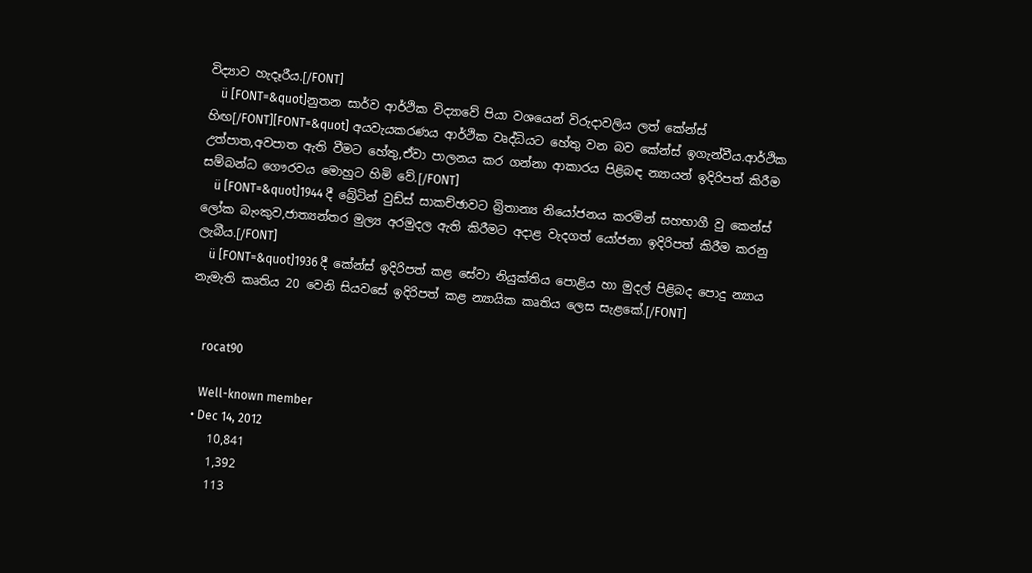විද්‍යාව හැදෑරීය.[/FONT]
    ü [FONT=&quot]නුතන සාර්ව ආර්ථික විද්‍යාවේ පියා වශයෙන් විරුදාවලිය ලත් කේන්ස් හිඟ[/FONT][FONT=&quot] අයවැයකරණය ආර්ථික වෘද්ධියට හේතු වන බව කේන්ස් ඉගැන්වීය.ආර්ථික උත්පාත,අවපාත ඇති වීමට හේතු,ඒවා පාලනය කර ගන්නා ආකාරය පිළිබඳ න්‍යායන් ඉදිරිපත් කිරීම සම්බන්ධ ගෞරවය මොහුට හිමි වේ.[/FONT]
    ü [FONT=&quot]1944 දී බ්‍රේටින් වුඩ්ස් සාකච්ඡාවට බ්‍රිතාන්‍ය නියෝජනය කරමින් සහභාගී වු කෙන්ස් ලෝක බැංකුව,ජාත්‍යන්තර මුල්‍ය අරමුදල ඇති කිරීමට අදාළ වැදගත් යෝජනා ඉදිරිපත් කිරීම කරනු ලැබීය.[/FONT]
    ü [FONT=&quot]1936 දී කේන්ස් ඉදිරිපත් කළ සේවා නියුක්තිය පොළිය හා මුදල් පිළිබද පොදු න්‍යාය නැමැති කෘතිය 20 වෙනි සියවසේ ඉදිරිපත් කළ න්‍යායික කෘතිය ලෙස සැළකේ.[/FONT]


    rocat90

    Well-known member
  • Dec 14, 2012
    10,841
    1,392
    113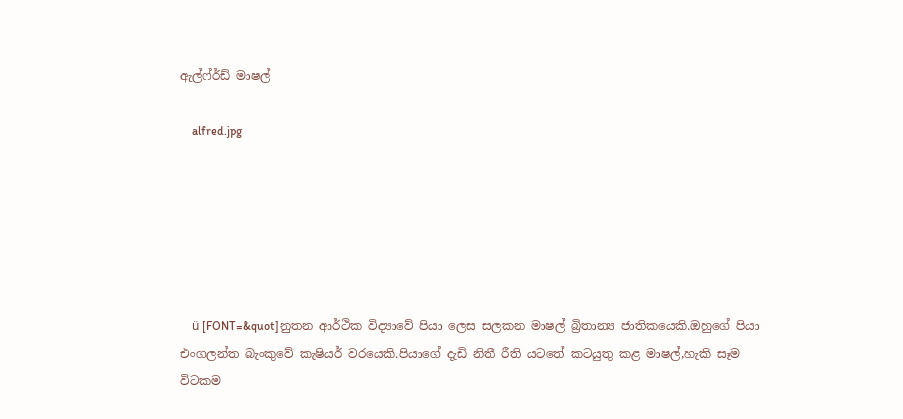ඇල්ෆ්ර්ඩ් මාෂල්

    alfred.jpg






    ü [FONT=&quot]නුතන ආර්ථික විද්‍යාවේ පියා ලෙස සලකන මාෂල් බ්‍රිතාන්‍ය ජාතිකයෙකි.ඔහුගේ පියා එංගලන්ත බැංකුවේ කැෂියර් වරයෙකි.පියාගේ දැඩි නිතී රීති යටතේ කටයුතු කළ මාෂල්,හැකි සෑම විටකම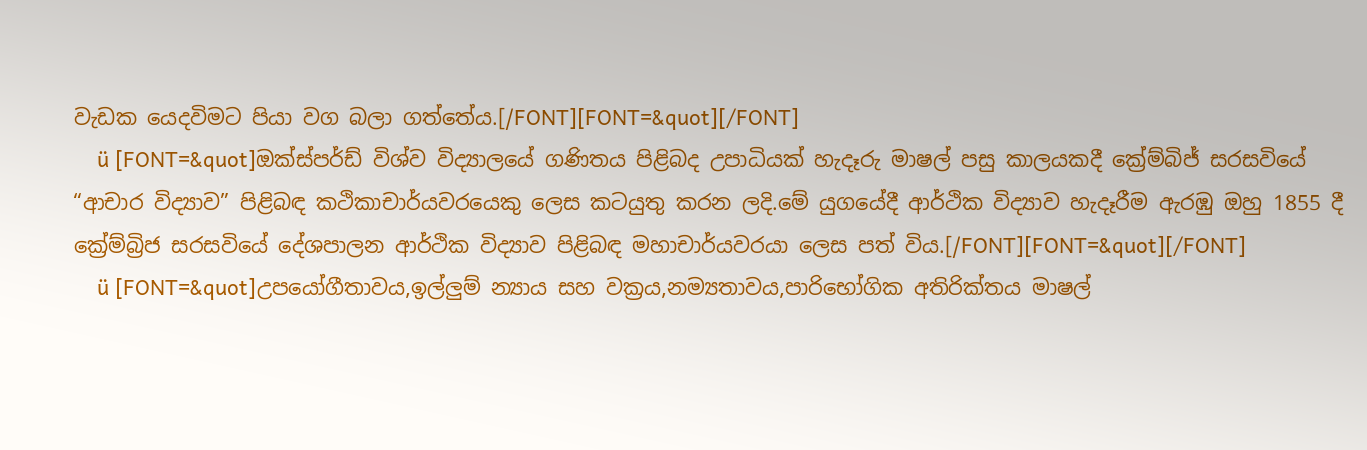වැඩක යෙදවිමට පියා වග බලා ගත්තේය.[/FONT][FONT=&quot][/FONT]
    ü [FONT=&quot]ඔක්ස්පර්ඩ් විශ්ව විද්‍යාලයේ ගණිතය පිළිබද උපාධියක් හැදෑරු මාෂල් පසු කාලයකදී ක්‍රේම්බිජ් සරසවියේ “ආචාර විද්‍යාව” පිළිබඳ කථිකාචාර්යවරයෙකු ලෙස කටයුතු කරන ලදි.මේ යුගයේදී ආර්ථික විද්‍යාව හැදෑරීම ඇරඹු ඔහු 1855 දී ක්‍රේම්බ්‍රිජ සරසවියේ දේශපාලන ආර්ථික විද්‍යාව පිළිබඳ මහාචාර්යවරයා ලෙස පත් විය.[/FONT][FONT=&quot][/FONT]
    ü [FONT=&quot]උපයෝගීතාවය,ඉල්ලුම් න්‍යාය සහ වක්‍රය,නම්‍යතාවය,පාරිභෝගික අතිරික්තය මාෂල්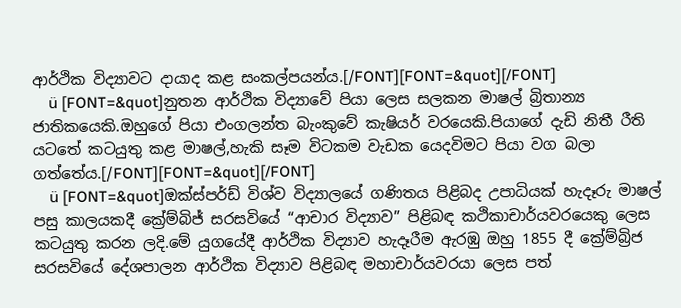ආර්ථික විද්‍යාවට දායාද කළ සංකල්පයන්ය.[/FONT][FONT=&quot][/FONT]
    ü [FONT=&quot]නුතන ආර්ථික විද්‍යාවේ පියා ලෙස සලකන මාෂල් බ්‍රිතාන්‍ය ජාතිකයෙකි.ඔහුගේ පියා එංගලන්ත බැංකුවේ කැෂියර් වරයෙකි.පියාගේ දැඩි නිතී රීති යටතේ කටයුතු කළ මාෂල්,හැකි සෑම විටකම වැඩක යෙදවිමට පියා වග බලා ගත්තේය.[/FONT][FONT=&quot][/FONT]
    ü [FONT=&quot]ඔක්ස්පර්ඩ් විශ්ව විද්‍යාලයේ ගණිතය පිළිබද උපාධියක් හැදෑරු මාෂල් පසු කාලයකදී ක්‍රේම්බිජ් සරසවියේ “ආචාර විද්‍යාව” පිළිබඳ කථිකාචාර්යවරයෙකු ලෙස කටයුතු කරන ලදි.මේ යුගයේදී ආර්ථික විද්‍යාව හැදෑරීම ඇරඹු ඔහු 1855 දී ක්‍රේම්බ්‍රිජ සරසවියේ දේශපාලන ආර්ථික විද්‍යාව පිළිබඳ මහාචාර්යවරයා ලෙස පත්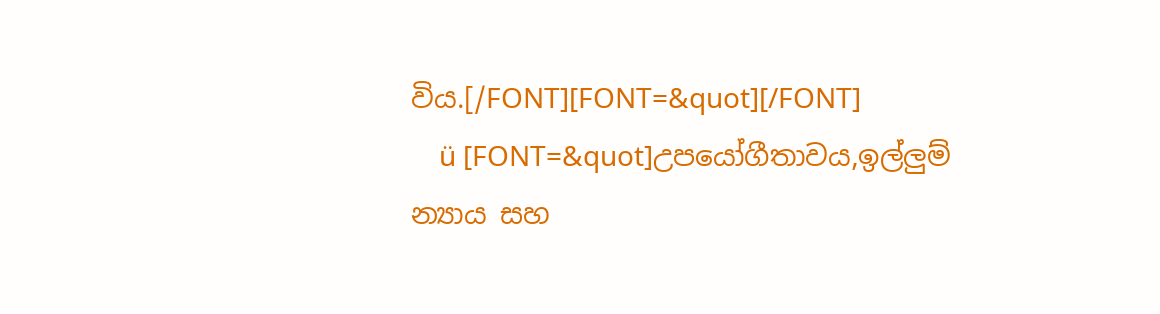විය.[/FONT][FONT=&quot][/FONT]
    ü [FONT=&quot]උපයෝගීතාවය,ඉල්ලුම් න්‍යාය සහ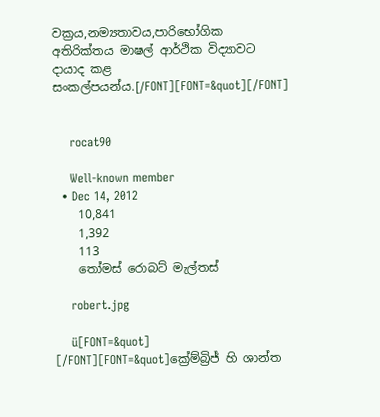වක්‍රය,නම්‍යතාවය,පාරිභෝගික අතිරික්තය මාෂල් ආර්ථික විද්‍යාවට දායාද කළ සංකල්පයන්ය.[/FONT][FONT=&quot][/FONT]


    rocat90

    Well-known member
  • Dec 14, 2012
    10,841
    1,392
    113
    තෝමස් රොබට් මැල්තස්

    robert.jpg

    ü[FONT=&quot] [/FONT][FONT=&quot]ක්‍රේම්බ්‍රිජ් හි ශාන්ත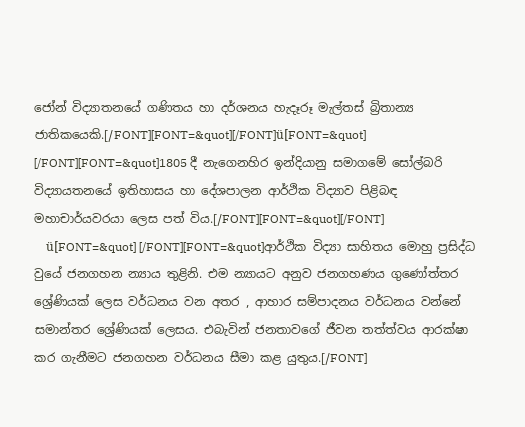ජෝන් විද්‍යාතනයේ ගණිතය හා දර්ශනය හැදෑරූ මැල්තස් බ්‍රිතාන්‍ය ජාතිකයෙකි.[/FONT][FONT=&quot][/FONT]ü[FONT=&quot] [/FONT][FONT=&quot]1805 දී නැගෙනහිර ඉන්දියානු සමාගමේ සෝල්බරි විද්‍යායතනයේ ඉතිහාසය හා දේශපාලන ආර්ථික විද්‍යාව පිළිබඳ මහාචාර්යවරයා ලෙස පත් විය.[/FONT][FONT=&quot][/FONT]
    ü[FONT=&quot] [/FONT][FONT=&quot]ආර්ථික විද්‍යා සාහිතය මොහු ප්‍රසිද්ධ වුයේ ජනගහන න්‍යාය තුළිනි. එම න්‍යායට අනුව ජනගහණය ගුණෝත්තර ශ්‍රේණියක් ලෙස වර්ධනය වන අතර , ආහාර සම්පාදනය වර්ධනය වන්නේ සමාන්තර ශ්‍රේණියක් ලෙසය. එබැවින් ජනතාවගේ ජීවන තත්ත්වය ආරක්ෂා කර ගැනීමට ජනගහන වර්ධනය සීමා කළ යුතුය.[/FONT]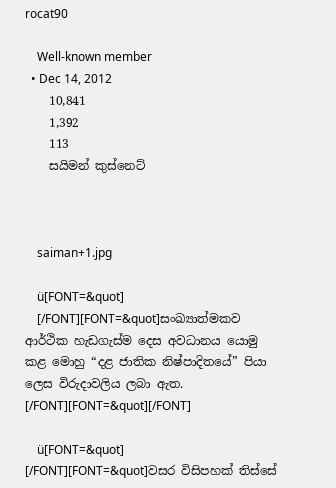rocat90

    Well-known member
  • Dec 14, 2012
    10,841
    1,392
    113
    සයිමන් කුස්නෙට්



    saiman+1.jpg

    ü[FONT=&quot]
    [/FONT][FONT=&quot]සංඛ්‍යාත්මකව ආර්ථික හැඩගැස්ම දෙස අවධානය යොමු කළ මොහු “දළ ජාතික නිෂ්පාදිතයේ” පියා ලෙස විරුදාවලිය ලබා ඇත. [/FONT][FONT=&quot][/FONT]

    ü[FONT=&quot] [/FONT][FONT=&quot]වසර විසිපහක් තිස්සේ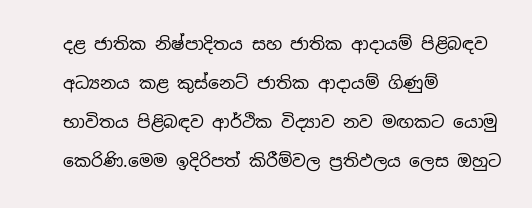දළ ජාතික නිෂ්පාදිතය සහ ජාතික ආදායම් පිළිබඳව අධ්‍යනය කළ කුස්නෙට් ජාතික ආදායම් ගිණුම් භාවිතය පිළිබඳව ආර්ථික විද්‍යාව නව මඟකට යොමු කෙරිණි.මෙම ඉදිරිපත් කිරීම්වල ප්‍රතිඵලය ලෙස ඔහුට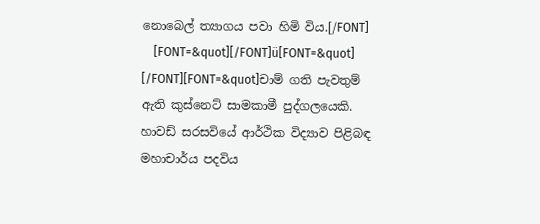නොබෙල් ත්‍යාගය පවා හිමි විය.[/FONT]
    [FONT=&quot][/FONT]ü[FONT=&quot] [/FONT][FONT=&quot]චාම් ගති පැවතුම් ඇති කුස්නෙට් සාමකාමී පුද්ගලයෙකි. හාවඩ් සරසවියේ ආර්ථික විද්‍යාව පිළිබඳ මහාචාර්ය පදවිය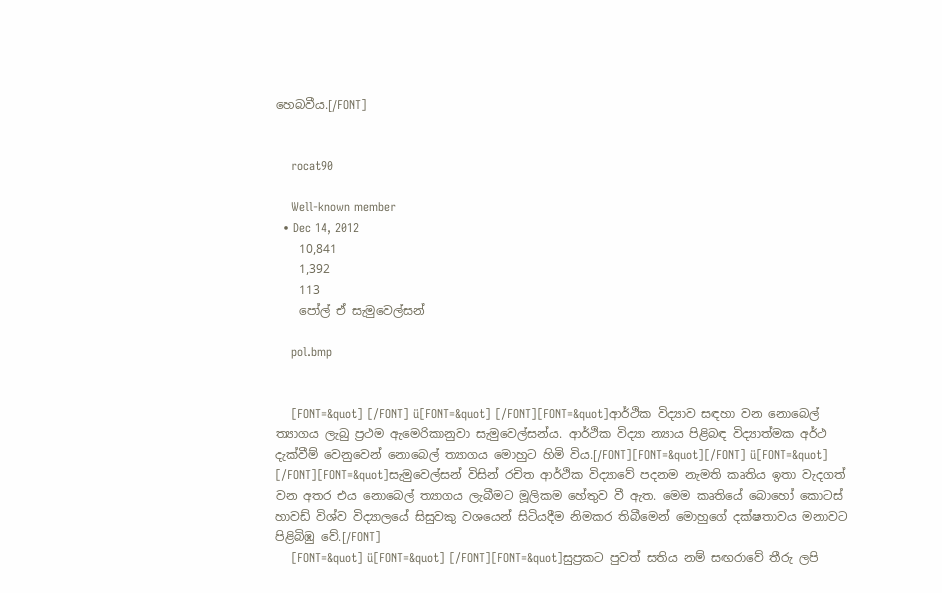හෙබවීය.[/FONT]


    rocat90

    Well-known member
  • Dec 14, 2012
    10,841
    1,392
    113
    පෝල් ඒ සැමුවෙල්සන්

    pol.bmp


    [FONT=&quot] [/FONT] ü[FONT=&quot] [/FONT][FONT=&quot]ආර්ථික විද්‍යාව සඳහා වන නොබෙල් ත්‍යාගය ලැබු ප්‍රථම ඇමෙරිකානුවා සැමුවෙල්සන්ය. ආර්ථික විද්‍යා න්‍යාය පිළිබඳ විද්‍යාත්මක අර්ථ දැක්වීම් වෙනුවෙන් නොබෙල් ත්‍යාගය මොහුට හිමි විය.[/FONT][FONT=&quot][/FONT] ü[FONT=&quot] [/FONT][FONT=&quot]සැමුවෙල්සන් විසින් රචිත ආර්ථික විද්‍යාවේ පදනම නැමති කෘතිය ඉතා වැදගත් වන අතර එය නොබෙල් ත්‍යාගය ලැබීමට මූලිකම හේතුව වී ඇත. මෙම කෘතියේ බොහෝ කොටස් හාවඩ් විශ්ව විද්‍යාලයේ සිසුවකු වශයෙන් සිටියදීම නිමකර තිබීමෙන් මොහුගේ දක්ෂතාවය මනාවට පිළිබිඹු වේ.[/FONT]
    [FONT=&quot] ü[FONT=&quot] [/FONT][FONT=&quot]සුප්‍රකට පුවත් සතිය නම් සඟරාවේ තීරු ලපි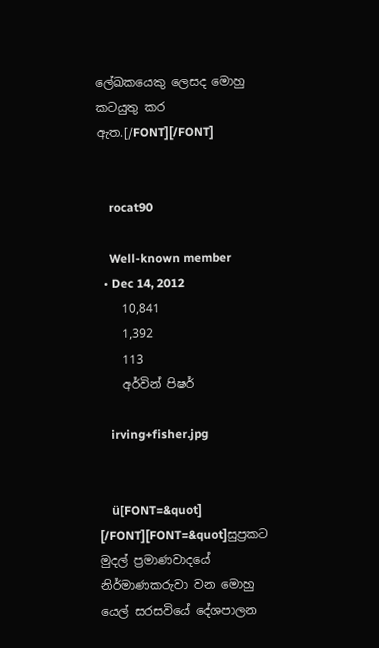ලේඛකයෙකු ලෙසද මොහු කටයුතු කර ඇත.[/FONT][/FONT]


    rocat90

    Well-known member
  • Dec 14, 2012
    10,841
    1,392
    113
    අර්වින් පිෂර්

    irving+fisher.jpg


    ü[FONT=&quot] [/FONT][FONT=&quot]සුප්‍රකට මුදල් ප්‍රමාණවාදයේ නිර්මාණකරුවා වන මොහු යෙල් සරසවියේ දේශපාලන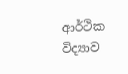ආර්ථික විද්‍යාව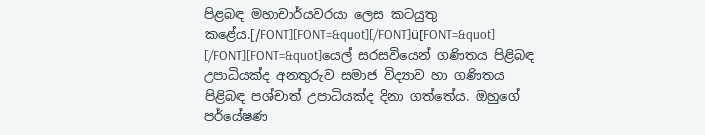පිළබඳ මහාචාර්යවරයා ලෙස කටයුතු කළේය.[/FONT][FONT=&quot][/FONT]ü[FONT=&quot] [/FONT][FONT=&quot]යෙල් සරසවියෙන් ගණිතය පිළිබඳ උපාධියක්ද අනතුරුව සමාජ විද්‍යාව හා ගණිතය පිළිබඳ පශ්චාත් උපාධියක්ද දිනා ගත්තේය. ඔහුගේ පර්යේෂණ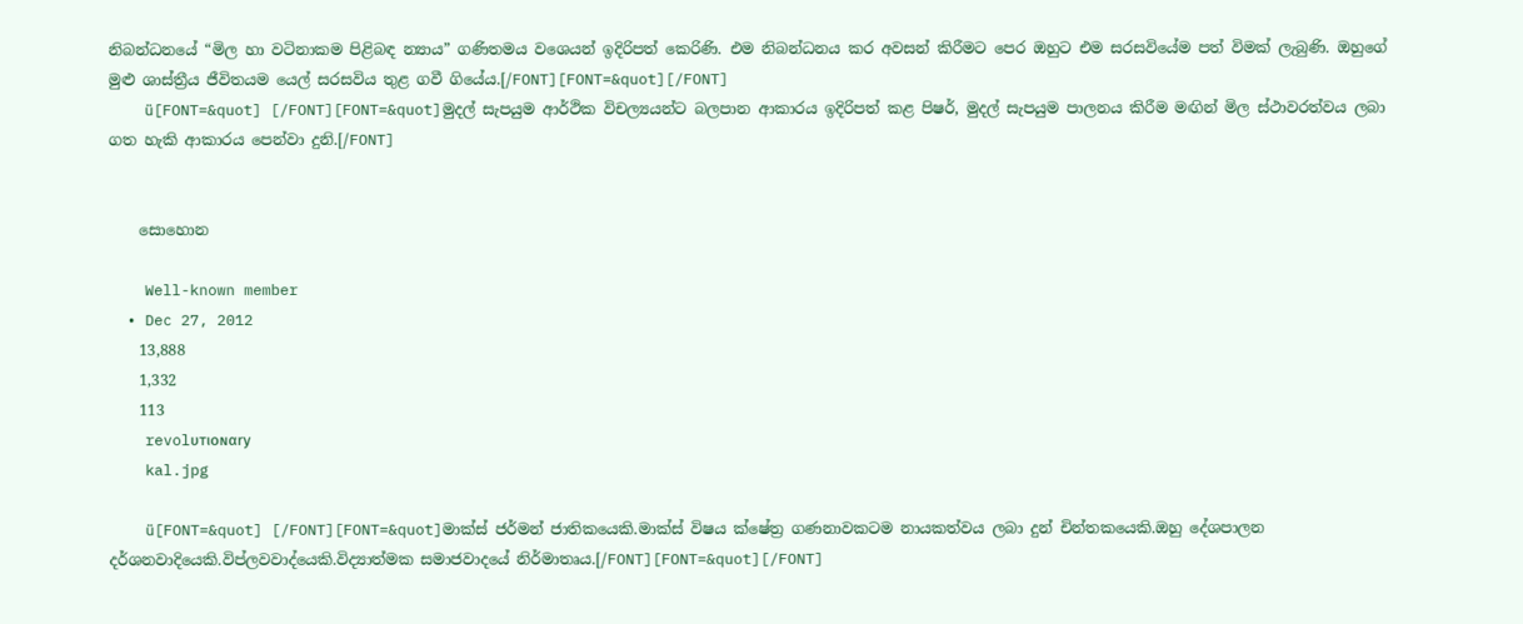නිබන්ධනයේ “මිල හා වටිනාකම පිළිබඳ න්‍යාය” ගණිතමය වශෙයන් ඉදිරිපත් කෙරිණි. එම නිබන්ධනය කර අවසන් කිරීමට පෙර ඔහුට එම සරසවියේම පත් විමක් ලැබුණි. ඔහුගේ මුළු ශාස්ත්‍රීය ජීවිතයම යෙල් සරසවිය තුළ ගවී ගියේය.[/FONT][FONT=&quot][/FONT]
    ü[FONT=&quot] [/FONT][FONT=&quot]මුදල් සැපයුම ආර්ථික විචල්‍යයන්ට බලපාන ආකාරය ඉදිරිපත් කළ පිෂර්, මුදල් සැපයුම පාලනය කිරීම මඟින් මිල ස්ථාවරත්වය ලබා ගත හැකි ආකාරය පෙන්වා දුනි.[/FONT]


    සොහොන

    Well-known member
  • Dec 27, 2012
    13,888
    1,332
    113
    revolυтιoɴαry
    kal.jpg

    ü[FONT=&quot] [/FONT][FONT=&quot]මාක්ස් ජර්මන් ජාතික‍යෙකි.මාක්ස් විෂය ක්ෂේත්‍ර ගණනාවකටම නායකත්වය ලබා දුන් චින්තකයෙකි.ඔහු දේශපාලන දර්ශනවාදියෙකි.විප්ලවවාද්යෙකි.විද්‍යාත්මක සමාජවාදයේ නිර්මාතෘය.[/FONT][FONT=&quot][/FONT]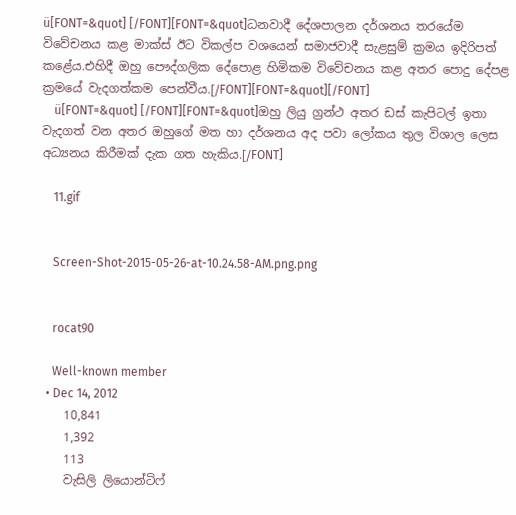ü[FONT=&quot] [/FONT][FONT=&quot]ධනවාදී දේශපාලන දර්ශනය තරයේම විවේචනය කළ මාක්ස් ඊට විකල්ප වශයෙන් සමාජවාදී සැළසුම් ක්‍රමය ඉදිරිපත් කළේය.එහිදී ඔහු පෞද්ගලික දේපොළ හිමිකම විවේචනය කළ අතර පොදු දේපළ ක්‍රමයේ වැදගත්කම පෙන්වීය.[/FONT][FONT=&quot][/FONT]
    ü[FONT=&quot] [/FONT][FONT=&quot]ඔහු ලියු ග්‍රන්ථ අතර ඩස් කැපිටල් ඉතා වැදගත් වන අතර ඔහුගේ මත හා දර්ශනය අද පවා ලෝකය තුල විශාල ලෙස අධ්‍යනය කිරීමක් දැක ගත හැකිය.[/FONT]

    11.gif


    Screen-Shot-2015-05-26-at-10.24.58-AM.png.png


    rocat90

    Well-known member
  • Dec 14, 2012
    10,841
    1,392
    113
    වැසිලි ලියොන්ටිෆ්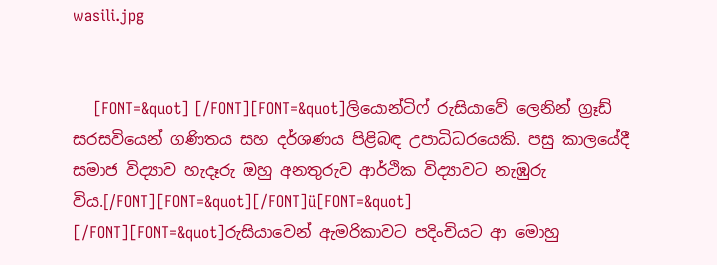wasili.jpg


    [FONT=&quot] [/FONT][FONT=&quot]ලියොන්ටිෆ් රුසියාවේ ලෙනින් ග්‍රෑඩ් සරසවියෙන් ගණිතය සහ දර්ශණය පිළිබඳ උපාධිධරයෙකි. පසු කාලයේදී සමාජ විද්‍යාව හැදෑරු ඔහු අනතුරුව ආර්ථික විද්‍යාවට නැඹුරු විය.[/FONT][FONT=&quot][/FONT]ü[FONT=&quot] [/FONT][FONT=&quot]රුසියාවෙන් ඇමරිකාවට පදිංචියට ආ මොහු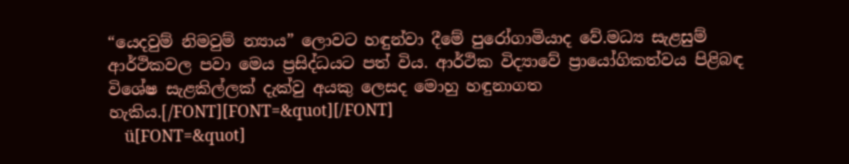“යෙදවුම් නිමවුම් න්‍යාය” ලොවට හඳුන්වා දීමේ පුරෝගාමියාද වේ.මධ්‍ය සැළසුම් ආර්ථිකවල පවා මෙය ප්‍රසිද්ධයට පත් විය. ආර්ථික විද්‍යාවේ ප්‍රායෝගිකත්වය පිළිබඳ වි‍ශේෂ සැළකිල්ලක් දැක්වු අයකු ලෙසද මොහු හඳුනාගත හැකිය.[/FONT][FONT=&quot][/FONT]
    ü[FONT=&quot]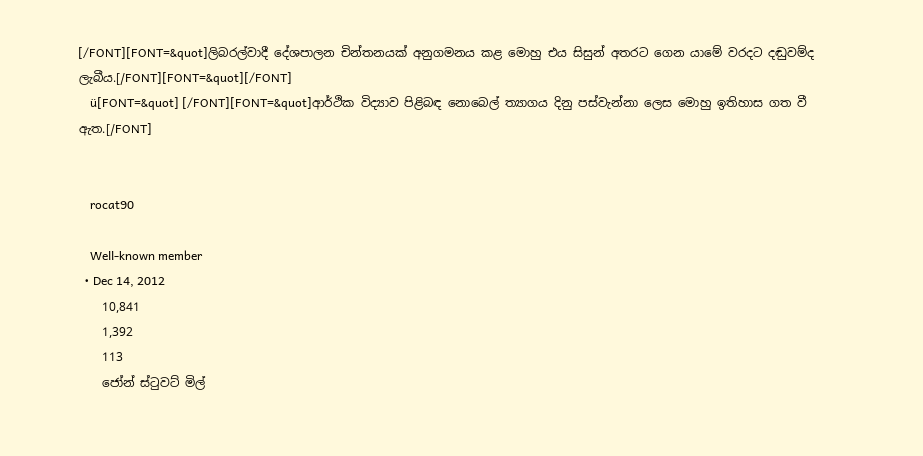[/FONT][FONT=&quot]ලිබරල්වාදී දේශපාලන චින්තනයක් අනුගමනය කළ මොහු එය සිසුන් අතරට ගෙන යාමේ වරදට දඬුවම්ද ලැබීය.[/FONT][FONT=&quot][/FONT]
    ü[FONT=&quot] [/FONT][FONT=&quot]ආර්ථික විද්‍යාව පිළිබඳ නොබෙල් ත්‍යාගය දිනු පස්වැන්නා ලෙස මොහු ඉතිහාස ගත වී ඇත.[/FONT]


    rocat90

    Well-known member
  • Dec 14, 2012
    10,841
    1,392
    113
    ජෝන් ස්ටුවට් මිල්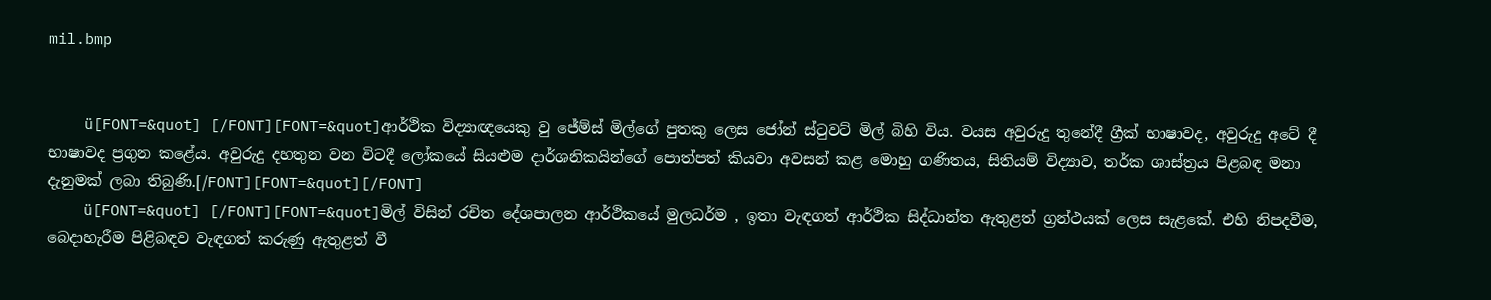mil.bmp


    ü[FONT=&quot] [/FONT][FONT=&quot]ආර්ථික විද්‍යාඥයෙකු වු ජේම්ස් මිල්ගේ පුතකු ලෙස ජෝන් ස්ටුවට් මිල් බිහි විය. වයස අවුරුදු තුනේදී ග්‍රීක් භාෂාවද, අවුරුදු අටේ දී භාෂාවද ප්‍රගුන කළේය. අවුරුදු දහතුන වන විටදී ලෝකයේ සියළුම දාර්ශනිකයින්ගේ පොත්පත් කියවා අවසන් කළ මොහු ගණිතය, සිතියම් විද්‍යාව, තර්ක ශාස්ත්‍රය පිළබඳ මනා දැනුමක් ලබා තිබුණි.[/FONT][FONT=&quot][/FONT]
    ü[FONT=&quot] [/FONT][FONT=&quot]මිල් විසින් රචිත දේශපාලන ආර්ථිකයේ මුලධර්ම , ඉතා වැඳගත් ආර්ථික සිද්ධාන්ත ඇතුළත් ග්‍රන්ථයක් ලෙස සැළකේ. එහි නිපදවීම, බෙදාහැරීම පිළිබඳව වැඳගත් කරුණු ඇතුළත් වී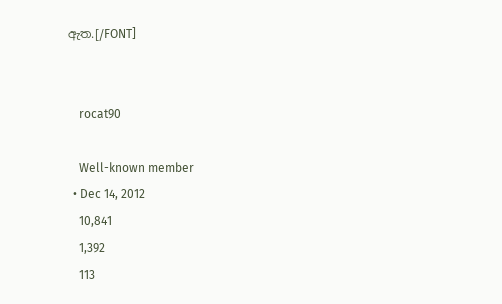ඇත.[/FONT]


    rocat90

    Well-known member
  • Dec 14, 2012
    10,841
    1,392
    113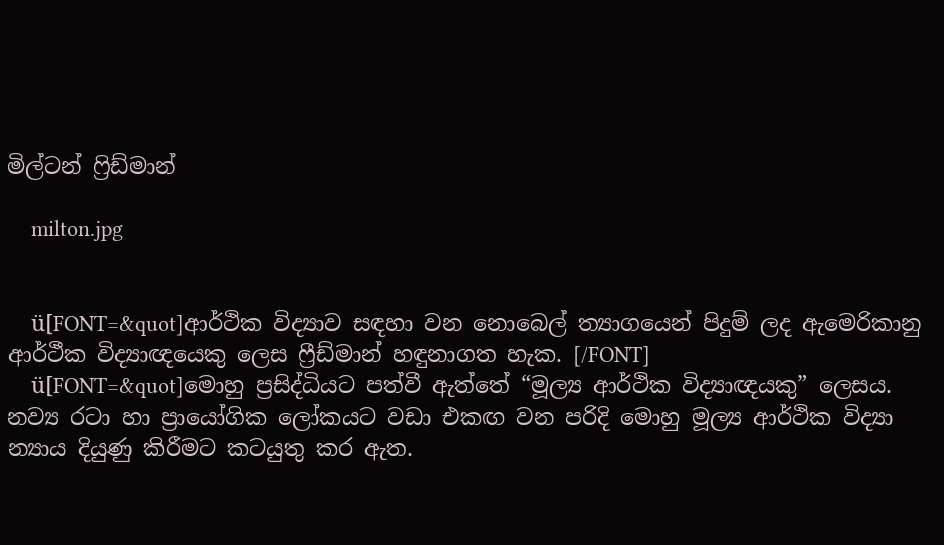මිල්ටන් ෆ්‍රිඩ්මාන්

    milton.jpg


    ü[FONT=&quot]ආර්ථික විද්‍යාව සඳහා වන නොබෙල් ත්‍යාගයෙන් පිදුම් ලද ඇමෙරිකානු ආර්ථීක විද්‍යාඥයෙකු ලෙස ෆ්‍රීඩ්මාන් හඳුනාගත හැක. [/FONT]
    ü[FONT=&quot]මොහු ප්‍රසිද්ධියට පත්වී ඇත්තේ “මූල්‍ය ආර්ථික විද්‍යාඥයකු” ලෙසය. නව්‍ය රටා හා ප්‍රායෝගික ලෝකයට වඩා එකඟ වන පරිදි මොහු මූල්‍ය ආර්ථික විද්‍යා න්‍යාය දියුණු කිරීමට කටයුතු කර ඇත.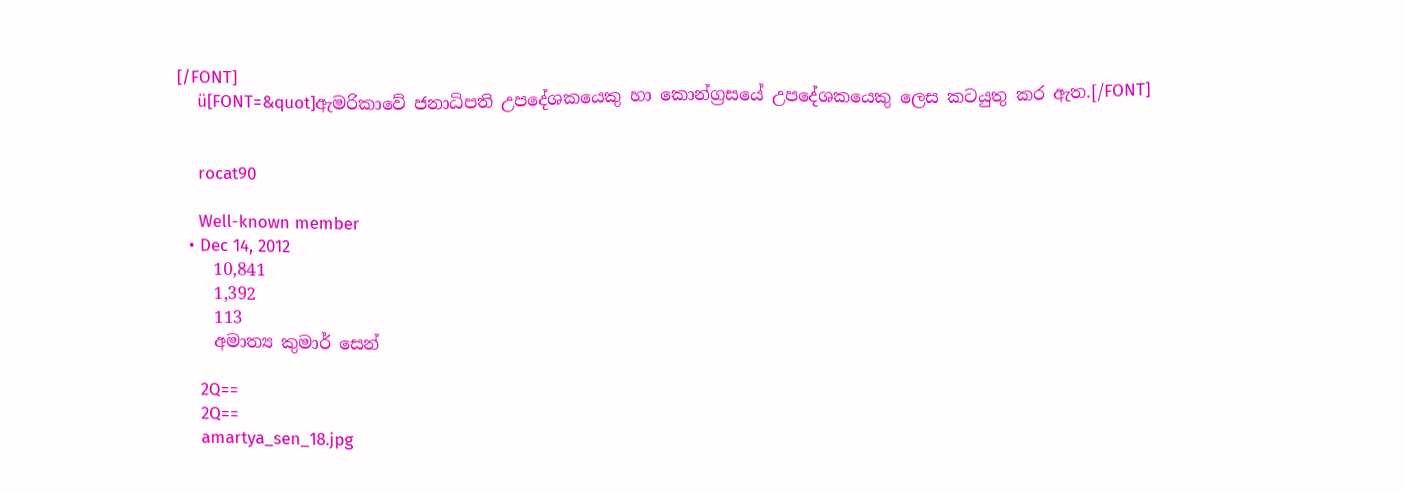[/FONT]
    ü[FONT=&quot]ඇමරිකාවේ ජනාධිපති උපදේශකයෙකු හා කොන්ග්‍රසයේ උපදේශකයෙකු ලෙස කටයුතු කර ඇත.[/FONT]


    rocat90

    Well-known member
  • Dec 14, 2012
    10,841
    1,392
    113
    අමාත්‍ය කුමාර් සෙන්

    2Q==
    2Q==
    amartya_sen_18.jpg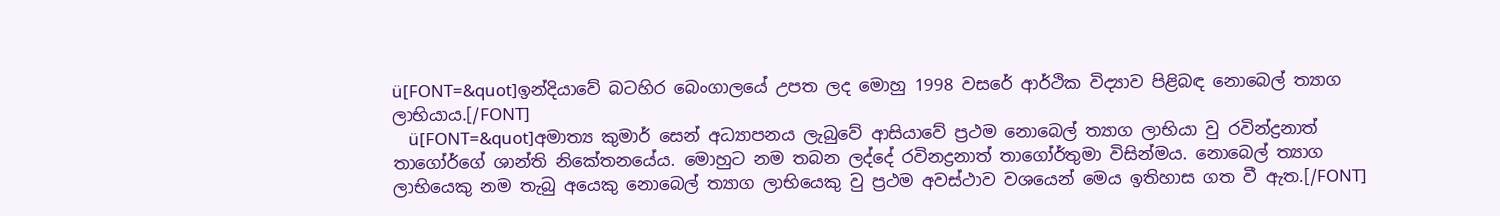ü[FONT=&quot]ඉන්දියාවේ බටහිර බෙංගාලයේ උපත ලද මොහු 1998 වසරේ ආර්ථික විද්‍යාව පිළිබඳ නොබෙල් ත්‍යාග ලාභියාය.[/FONT]
    ü[FONT=&quot]අමාත්‍ය කුමාර් සෙන් අධ්‍යාපනය ලැබුවේ ආසියාවේ ප්‍රථම නොබෙල් ත්‍යාග ලාභියා වු රවින්ද්‍රනාත් තාගෝර්ගේ ශාන්ති නිකේතනයේය. මොහුට නම තබන ලද්දේ රවිනද්‍රනාත් තාගෝර්තුමා විසින්මය. නොබෙල් ත්‍යාග ලාභියෙකු නම තැබු අයෙකු නොබෙල් ත්‍යාග ලාභියෙකු වු ප්‍රථම අවස්ථාව වශයෙන් මෙය ඉතිහාස ගත වී ඇත.[/FONT]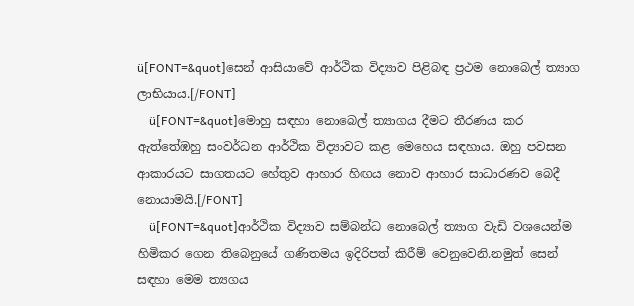ü[FONT=&quot]සෙන් ආසියාවේ ආර්ථික විද්‍යාව පිළිබඳ ප්‍රථම නොබෙල් ත්‍යාග ලාභියාය.[/FONT]
    ü[FONT=&quot]මොහු සඳහා නොබෙල් ත්‍යාගය දීමට තීරණය කර ඇත්තේඹහු සංවර්ධන ආර්ථික විද්‍යාවට කළ මෙහෙය සඳහාය. ඔහු පවසන ආකාරයට සාගතයට හේතුව ආහාර හිඟය නොව ආහාර සාධාරණව බෙදී නොයාමයි.[/FONT]
    ü[FONT=&quot]ආර්ථික විද්‍යාව සම්බන්ධ නොබෙල් ත්‍යාග වැඩි වශයෙන්ම හිමිකර ගෙන තිබෙනුයේ ගණිතමය ඉදිරිපත් කිරීම් වෙනුවෙනි.නමුත් සෙන් සඳහා මෙම ත්‍යගය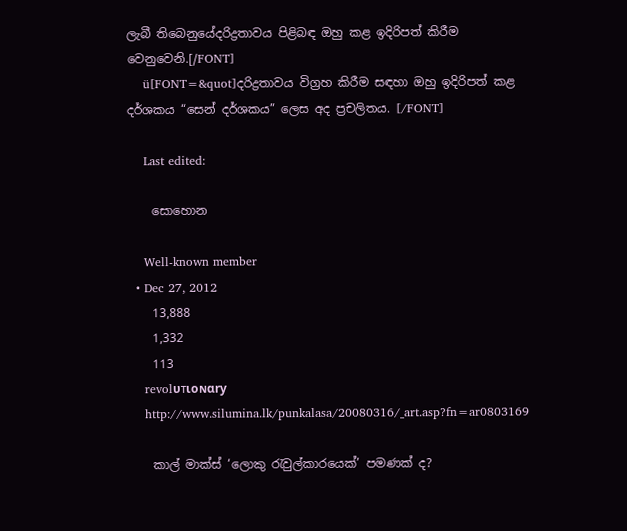ලැබී තිබෙනුයේදරිද්‍රතාවය පිළිබඳ ඔහු කළ ඉදිරිපත් කිරීම වෙනුවෙනි.[/FONT]
    ü[FONT=&quot]දරිද්‍රතාවය විග්‍රහ කිරීම සඳහා ඔහු ඉදිරිපත් කළ දර්ශකය “සෙන් දර්ශකය” ලෙස අද ප්‍රචලිතය. [/FONT]

    Last edited:

    සොහොන

    Well-known member
  • Dec 27, 2012
    13,888
    1,332
    113
    revolυтιoɴαry
    http://www.silumina.lk/punkalasa/20080316/_art.asp?fn=ar0803169

    කාල් මාක්ස් ‘ලොකු රැවුල්කාරයෙක්’ පමණක් ද?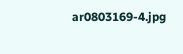ar0803169-4.jpg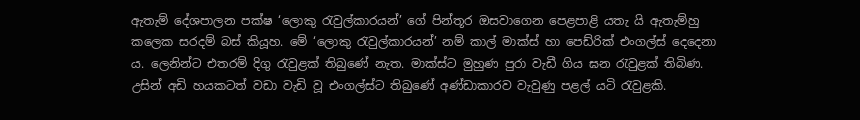ඇතැම් දේශපාලන පක්ෂ ‘ලොකු රැවුල්කාරයන්’ ගේ පින්තූර ඔසවාගෙන පෙළපාළි යතැ යි ඇතැම්හු කලෙක සරදම් බස් කියූහ. මේ ‘ලොකු රැවුල්කාරයන්’ නම් කාල් මාක්ස් හා පෙඩ්රික් එංගල්ස් දෙදෙනා ය. ලෙනින්ට එතරම් දිගු රැවුළක් තිබුණේ නැත. මාක්ස්ට මුහුණ පුරා වැඩී ගිය ඝන රැවුළක් තිබිණ. උසින් අඩි හයකටත් වඩා වැඩි වූ එංගල්ස්ට තිබුණේ අණ්ඩාකාරව වැවුණු පළල් යටි රැවුළකි.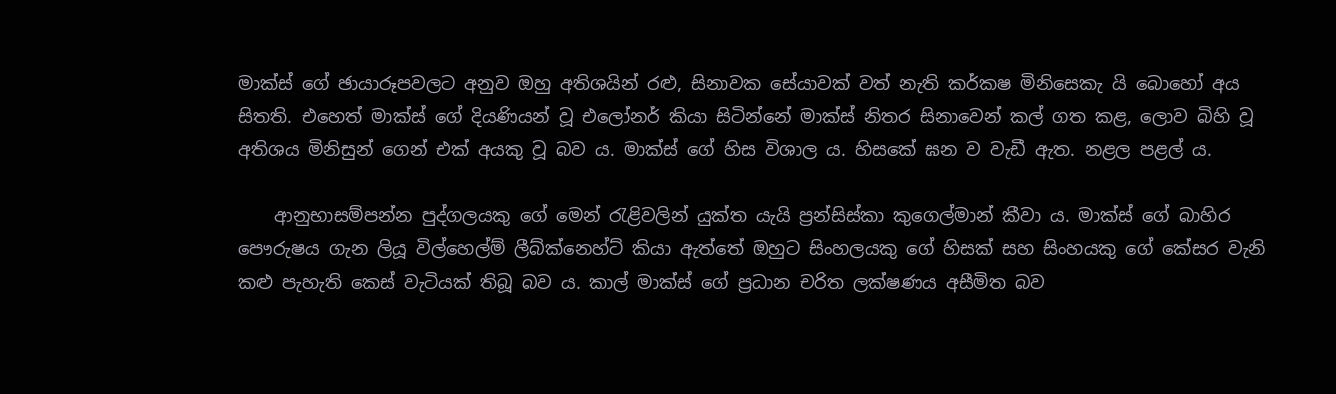මාක්ස් ගේ ඡායාරූපවලට අනුව ඔහු අතිශයින් රළු, සිනාවක සේයාවක් වත් නැති කර්කෂ මිනිසෙකැ යි බොහෝ අය සිතති. එහෙත් මාක්ස් ගේ දියණියන් වූ එලෝනර් කියා සිටින්නේ මාක්ස් නිතර සිනාවෙන් කල් ගත කළ, ලොව බිහි වූ අතිශය මිනිසුන් ගෙන් එක් අයකු වූ බව ය. මාක්ස් ගේ හිස විශාල ය. හිසකේ ඝන ව වැඩී ඇත. නළල පළල් ය.

    ආනුභාසම්පන්න පුද්ගලයකු ගේ මෙන් රැළිවලින් යුක්ත යැයි ප්‍රන්සිස්කා කුගෙල්මාන් කීවා ය. මාක්ස් ගේ බාහිර පෞරුෂය ගැන ලියූ විල්හෙල්ම් ලීබ්ක්නෙහ්ට් කියා ඇත්තේ ඔහුට සිංහලයකු ගේ හිසක් සහ සිංහයකු ගේ කේසර වැනි කළු පැහැති කෙස් වැටියක් තිබූ බව ය. කාල් මාක්ස් ගේ ප්‍රධාන චරිත ලක්ෂණය අසීමිත බව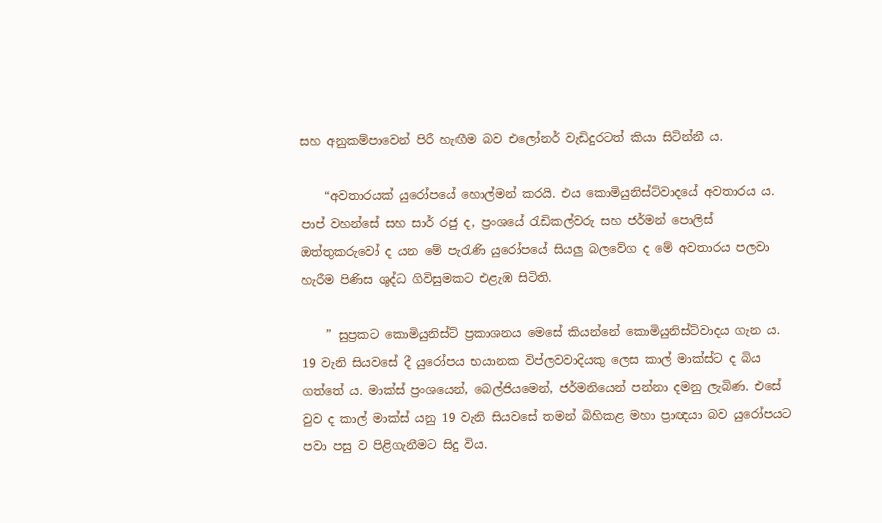සහ අනුකම්පාවෙන් පිරී හැඟීම බව එලෝනර් වැඩිදුරටත් කියා සිටින්නී ය.

    “අවතාරයක් යුරෝපයේ හොල්මන් කරයි. එය කොමියුනිස්ට්වාදයේ අවතාරය ය. පාප් වහන්සේ සහ සාර් රජු ද, ප්‍රංශයේ රැඩිකල්වරු සහ ජර්මන් පොලිස් ඔත්තුකරුවෝ ද යන මේ පැරැණි යුරෝපයේ සියලු බලවේග ද මේ අවතාරය පලවා හැරීම පිණිස ශුද්ධ ගිවිසුමකට එළැඹ සිටිති.

    ” සුප්‍රකට කොමියුනිස්ට් ප්‍රකාශනය මෙසේ කියන්නේ කොමියුනිස්ට්වාදය ගැන ය. 19 වැනි සියවසේ දී යුරෝපය භයානක විප්ලවවාදියකු ලෙස කාල් මාක්ස්ට ද බිය ගත්තේ ය. මාක්ස් ප්‍රංශයෙන්, බෙල්ජියමෙන්, ජර්මනියෙන් පන්නා දමනු ලැබිණ. එසේ වුව ද කාල් මාක්ස් යනු 19 වැනි සියවසේ තමන් බිහිකළ මහා ප්‍රාඥයා බව යුරෝපයට පවා පසු ව පිළිගැනීමට සිදු විය.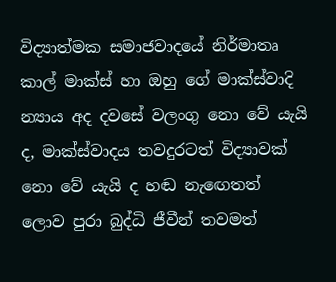විද්‍යාත්මක සමාජවාදයේ නිර්මාතෘ කාල් මාක්ස් හා ඔහු ගේ මාක්ස්වාදි න්‍යාය අද දවසේ වලංගු නො වේ යැයි ද, මාක්ස්වාදය තවදුරටත් විද්‍යාවක් නො වේ යැයි ද හඬ නැඟෙතත් ලොව පුරා බුද්ධි ජීවීන් තවමත්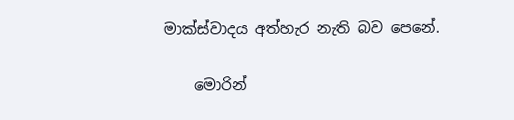මාක්ස්වාදය අත්හැර නැති බව පෙනේ.

    මොරින්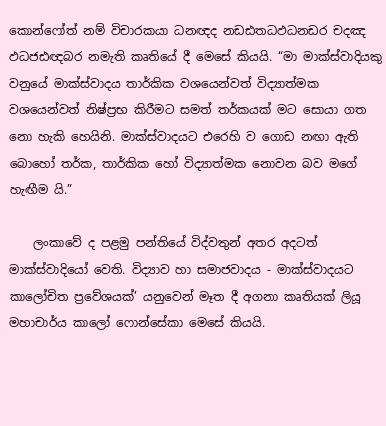කොන්ෆෝත් නම් විචාරකයා ධනඥද නඩඪතධඵධනඩර චදඤ ඵධජඪඥබර නමැති කෘතියේ දී මෙසේ කියයි. “මා මාක්ස්වාදියකු වනුයේ මාක්ස්වාදය තාර්කික වශයෙන්වත් විද්‍යාත්මක වශයෙන්වත් නිෂ්ප්‍රභ කිරීමට සමත් තර්කයක් මට සොයා ගත නො හැකි හෙයිනි. මාක්ස්වාදයට එරෙහි ව ගොඩ නඟා ඇති බොහෝ තර්ක, තාර්කික හෝ විද්‍යාත්මක නොවන බව මගේ හැඟීම යි.”

    ලංකාවේ ද පළමු පන්තියේ විද්වතුන් අතර අදටත් මාක්ස්වාදියෝ වෙති. විද්‍යාව හා සමාජවාදය - මාක්ස්වාදයට කාලෝචිත ප්‍රවේශයක්’ යනුවෙන් මෑත දී අගනා කෘතියක් ලියූ මහාචාර්ය කාලෝ ෆොන්සේකා මෙසේ කියයි.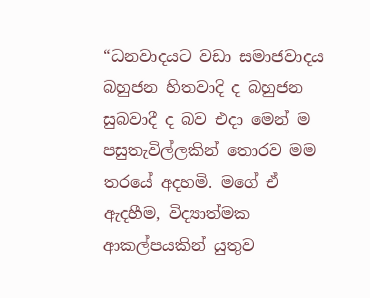“ධනවාදයට වඩා සමාජවාදය බහුජන හිතවාදි ද බහුජන සුබවාදී ද බව එදා මෙන් ම පසුතැවිල්ලකින් තොරව මම තරයේ අදහමි. මගේ ඒ ඇදහීම, විද්‍යාත්මක ආකල්පයකින් යුතුව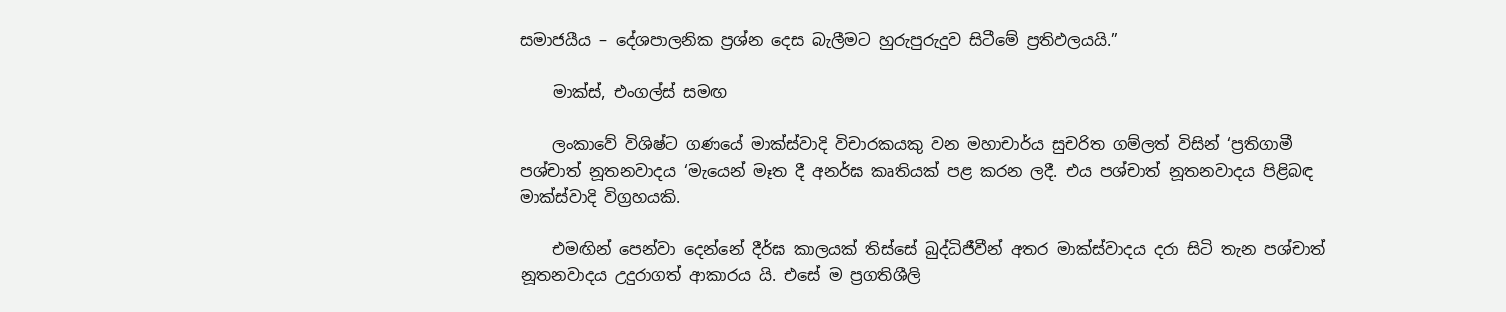සමාජයීය – දේශපාලනික ප්‍රශ්න දෙස බැලීමට හුරුපුරුදුව සිටීමේ ප්‍රතිඵලයයි.”

    මාක්ස්, එංගල්ස් සමඟ

    ලංකාවේ විශිෂ්ට ගණයේ මාක්ස්වාදි විචාරකයකු වන මහාචාර්ය සුචරිත ගම්ලත් විසින් ‘ප්‍රතිගාමී පශ්චාත් නූතනවාදය ‘මැයෙන් මෑත දී අනර්ඝ කෘතියක් පළ කරන ලදී. එය පශ්චාත් නූතනවාදය පිළිබඳ මාක්ස්වාදි විග්‍රහයකි.

    එමඟින් පෙන්වා දෙන්නේ දීර්ඝ කාලයක් තිස්සේ බුද්ධිජීවීන් අතර මාක්ස්වාදය දරා සිටි තැන පශ්චාත් නූතනවාදය උදුරාගත් ආකාරය යි. එසේ ම ප්‍රගතිශීලි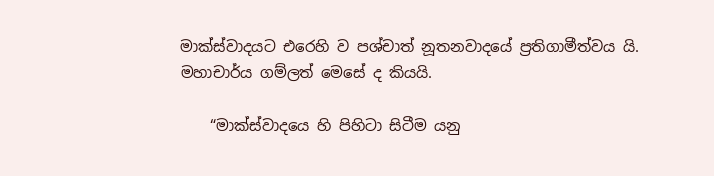මාක්ස්වාදයට එරෙහි ව පශ්චාත් නූතනවාදයේ ප්‍රතිගාමීත්වය යි. මහාචාර්ය ගම්ලත් මෙසේ ද කියයි.

    “මාක්ස්වාදයෙ හි පිහිටා සිටීම යනු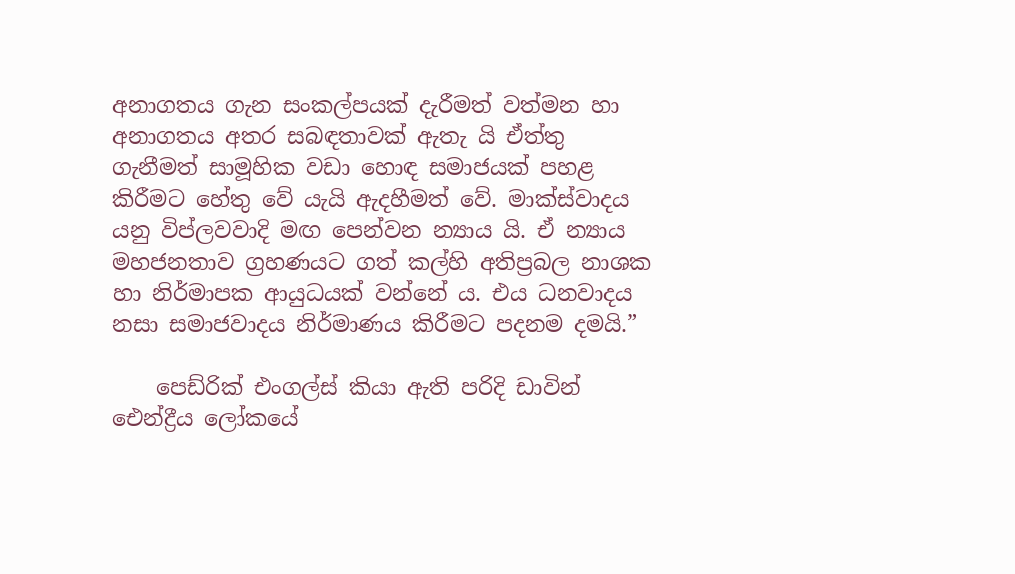අනාගතය ගැන සංකල්පයක් දැරීමත් වත්මන හා අනාගතය අතර සබඳතාවක් ඇතැ යි ඒත්තු ගැනීමත් සාමූහික වඩා හොඳ සමාජයක් පහළ කිරීමට හේතු වේ යැයි ඇදහීමත් වේ. මාක්ස්වාදය යනු විප්ලවවාදි මඟ පෙන්වන න්‍යාය යි. ඒ න්‍යාය මහජනතාව ග්‍රහණයට ගත් කල්හි අතිප්‍රබල නාශක හා නිර්මාපක ආයුධයක් වන්නේ ය. එය ධනවාදය නසා සමාජවාදය නිර්මාණය කිරීමට පදනම දමයි.”

    පෙඩ්රික් එංගල්ස් කියා ඇති පරිදි ඩාවින් ඓන්ද්‍රීය ලෝකයේ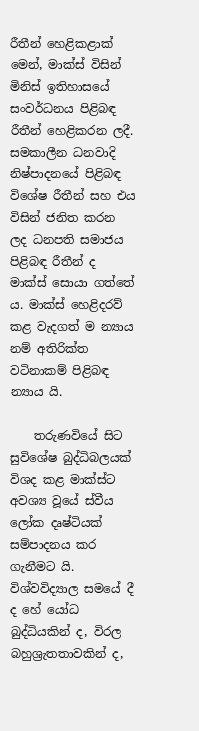රීතීන් හෙළිකළාක් මෙන්, මාක්ස් විසින් මිනිස් ඉතිහාසයේ සංවර්ධනය පිළිබඳ රීතීන් හෙළිකරන ලදී. සමකාලීන ධනවාදි නිෂ්පාදනයේ පිළිබඳ විශේෂ රීතීන් සහ එය විසින් ජනිත කරන ලද ධනපති සමාජය පිළිබඳ රීතීන් ද මාක්ස් සොයා ගත්තේ ය. මාක්ස් හෙළිදරව් කළ වැදගත් ම න්‍යාය නම් අතිරික්ත වටිනාකම් පිළිබඳ න්‍යාය යි.

    තරුණවියේ සිට සුවිශේෂ බුද්ධිබලයක් විශද කළ මාක්ස්ට අවශ්‍ය වූයේ ස්වීය ලෝක දෘෂ්ටියක් සම්පාදනය කර ගැනීමට යි. විශ්වවිද්‍යාල සමයේ දී ද හේ යෝධ බුද්ධියකින් ද, විරල බහුශ්‍රැතතාවකින් ද,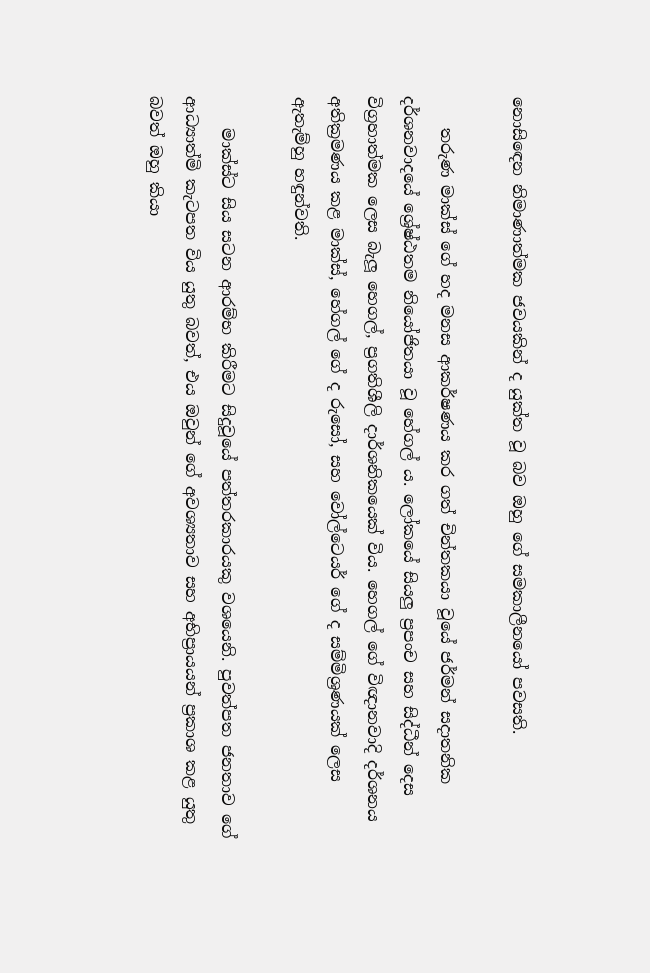නොසිඳෙන නිමාණාත්මක ජවයකින් ද යුක්ත වූ බව ඔහු ගේ සමකාලීනයෝ පවසති.

    තරුණ මාක්ස් ගේ හද මනස ආකර්ෂණය කර ගත් චින්තකයා වූයේ ජර්මන් සදාතනික දර්ශනවාදයේ ශ්‍රේෂ්ඨතම නියෝජිතයා වූ හේගල් ය. ලෝකයේ සියලු ප්‍රපංච සහ සිද්ධීන් දෙස විග්‍රහාත්මක ලෙස බැලූ හෙගල්, ප්‍රගතිශීලි දාර්ශනිකයෙක් විය. හෙගල් ගේ විඥානවාදි දර්ශනය අතික්‍රමණය කළ මාක්ස්, හේගල් ගේ ද රුසෝ, සහ වෝල්ටෙයර් ගේ ද සම්මිශ්‍රණයක් ලෙස ඇතැම්හු හඳුන්වති.

    මාක්ස්ට සිය සටන ආරම්භ කිරීමට සිදුවූයේ පත්තරකාරයකු වශයෙනි. පුවත්පත ජනතාව ගේ ආධ්‍යාත්මි කැටපත විය යුතු බවත්, එය ඔවුන් ගේ අවශ්‍යතාව සහ අභිප්‍රායයන් ප්‍රකාශ කළ යුතු බවත් ඔහු කියා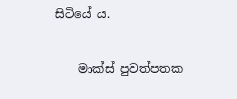සිටියේ ය.

    මාක්ස් පුවත්පතක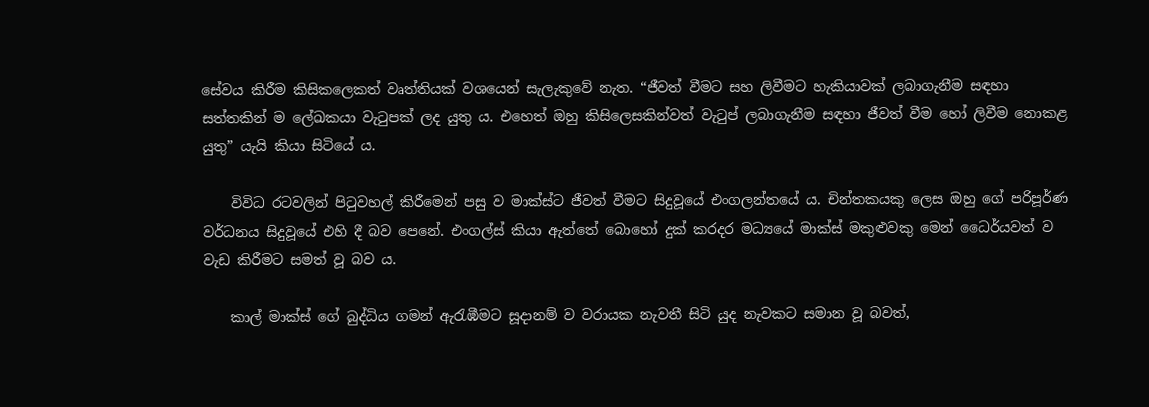සේවය කිරීම කිසිකලෙකත් වෘත්තියක් වශයෙන් සැලැකුවේ නැත. “ජීවත් වීමට සහ ලිවීමට හැකියාවක් ලබාගැනීම සඳහා සත්තකින් ම ලේඛකයා වැටුපක් ලද යුතු ය. එහෙත් ඔහු කිසිලෙසකින්වත් වැටුප් ලබාගැනීම සඳහා ජීවත් වීම හෝ ලිවීම නොකළ යුතු” යැයි කියා සිටියේ ය.

    විවිධ රටවලින් පිටුවහල් කිරීමෙන් පසු ව මාක්ස්ට ජීවත් වීමට සිදුවූයේ එංගලන්තයේ ය. චින්තකයකු ලෙස ඔහු ගේ පරිපූර්ණ වර්ධනය සිදුවූයේ එහි දී බව පෙනේ. එංගල්ස් කියා ඇත්තේ බොහෝ දුක් කරදර මධ්‍යයේ මාක්ස් මකුළුවකු මෙන් ධෛර්යවත් ව වැඩ කිරීමට සමත් වූ බව ය.

    කාල් මාක්ස් ගේ බුද්ධිය ගමන් ඇරැඹීමට සූදානම් ව වරායක නැවතී සිටි යුද නැවකට සමාන වූ බවත්,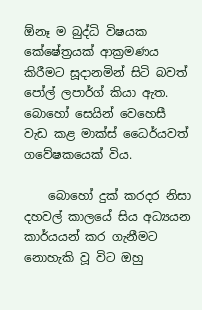ඕනෑ ම බුද්ධි විෂයක කේෂේත්‍රයක් ආක්‍රමණය කිරීමට සූදානමින් සිටි බවත් පෝල් ලපාර්ග් කියා ඇත. බොහෝ සෙයින් වෙහෙසී වැඩ කළ මාක්ස් ධෛර්යවත් ගවේෂකයෙක් විය.

    බොහෝ දුක් කරදර නිසා දහවල් කාලයේ සිය අධ්‍යයන කාර්යයන් කර ගැනීමට නොහැකි වූ විට ඔහු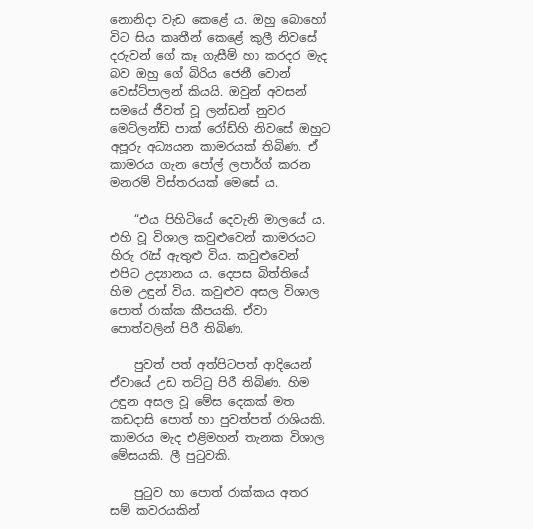නොනිදා වැඩ කෙළේ ය. ඔහු බොහෝ විට සිය කෘතීන් කෙළේ කුලී නිවසේ දරුවන් ගේ කෑ ගැසීම් හා කරදර මැද බව ඔහු ගේ බිරිය ජෙනී වොන් වෙස්ට්පාලන් කියයි. ඔවුන් අවසන් සමයේ ජීවත් වූ ලන්ඩන් නුවර මෙට්ලන්ඩ් පාක් රෝඩ්හි නිවසේ ඔහුට අපූරු අධ්‍යයන කාමරයක් තිබිණ. ඒ කාමරය ගැන පෝල් ලපාර්ග් කරන මනරම් විස්තරයක් මෙසේ ය.

    “එය පිහිටියේ දෙවැනි මාලයේ ය. එහි වූ විශාල කවුළුවෙන් කාමරයට හිරු රැස් ඇතුළු විය. කවුළුවෙන් එපිට උද්‍යානය ය. දෙපස බිත්තියේ හිම උඳුන් විය. කවුළුව අසල විශාල පොත් රාක්ක කීපයකි. ඒවා පොත්වලින් පිරී තිබිණ.

    පුවත් පත් අත්පිටපත් ආදියෙන් ඒවායේ උඩ තට්ටු පිරී තිබිණ. හිම උඳුන අසල වූ මේස දෙකක් මත කඩදාසි පොත් හා පුවත්පත් රාශියකි. කාමරය මැද එළිමහන් තැනක විශාල මේසයකි. ලී පුටුවකි.

    පුටුව හා පොත් රාක්කය අතර සම් කවරයකින්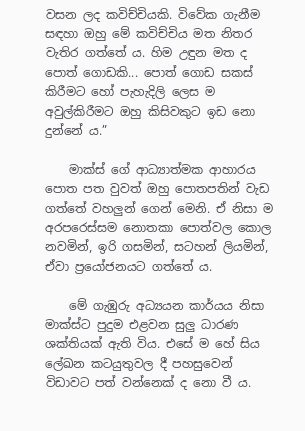වසන ලද කවිච්චියකි. විවේක ගැනීම සඳහා ඔහු මේ කවිච්චිය මත නිතර වැතිර ගත්තේ ය. හිම උඳුන මත ද පොත් ගොඩකි... පොත් ගොඩ සකස් කිරීමට හෝ පැහැදිලි ලෙස ම අවුල්කිරීමට ඔහු කිසිවකුට ඉඩ නො දුන්නේ ය.”

    මාක්ස් ගේ ආධ්‍යාත්මක ආහාරය පොත පත වුවත් ඔහු පොතපතින් වැඩ ගත්තේ වහලුන් ගෙන් මෙනි. ඒ නිසා ම අරපරෙස්සම නොතකා පොත්වල කොල නවමින්, ඉරි ගසමින්, සටහන් ලියමින්, ඒවා ප්‍රයෝජනයට ගත්තේ ය.

    මේ ගැඹුරු අධ්‍යයන කාර්යය නිසා මාක්ස්ට පුදුම එළවන සුලු ධාරණ ශක්තියක් ඇති විය. එසේ ම හේ සිය ලේඛන කටයුතුවල දී පහසුවෙන් විඩාවට පත් වන්නෙක් ද නො වී ය.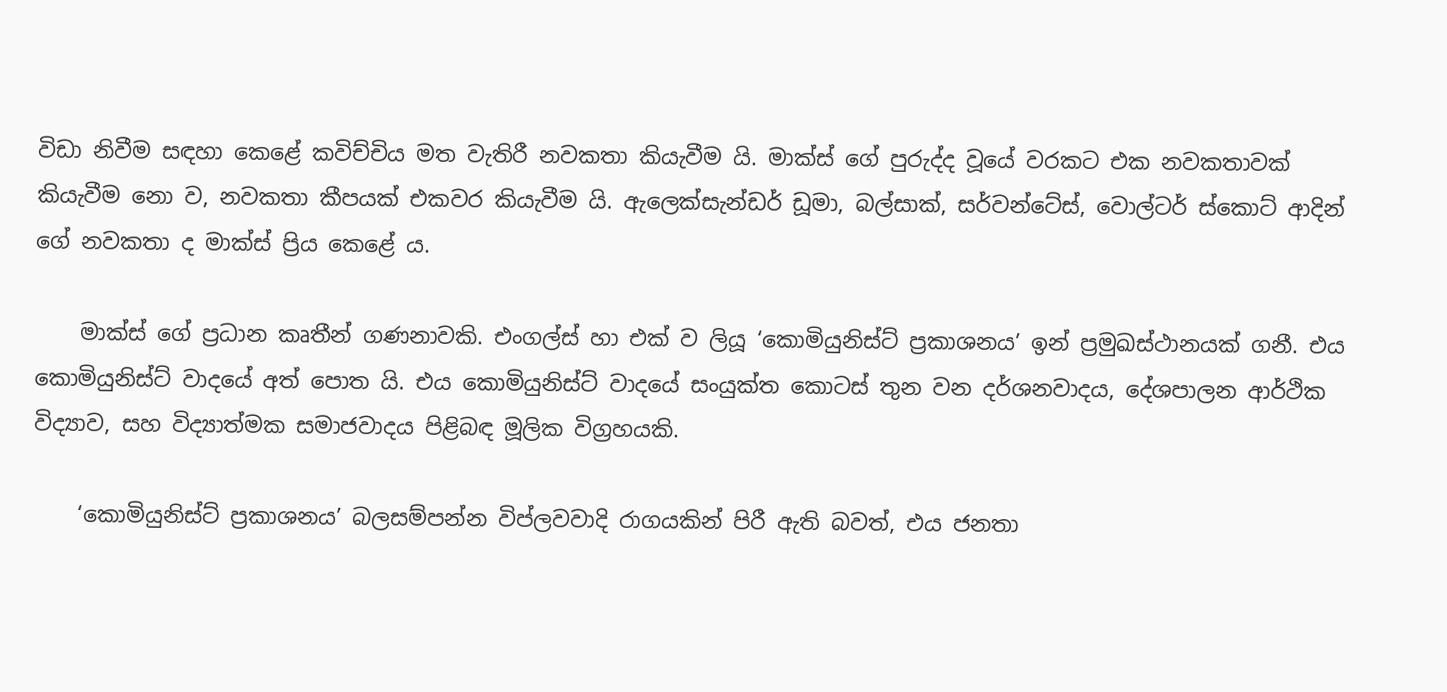විඩා නිවීම සඳහා කෙළේ කවිච්චිය මත වැතිරී නවකතා කියැවීම යි. මාක්ස් ගේ පුරුද්ද වූයේ වරකට එක නවකතාවක් කියැවීම නො ව, නවකතා කීපයක් එකවර කියැවීම යි. ඇලෙක්සැන්ඩර් ඩූමා, බල්සාක්, සර්වන්ටේස්, වොල්ටර් ස්කොට් ආදින් ගේ නවකතා ද මාක්ස් ප්‍රිය කෙළේ ය.

    මාක්ස් ගේ ප්‍රධාන කෘතීන් ගණනාවකි. එංගල්ස් හා එක් ව ලියූ ‘කොමියුනිස්ට් ප්‍රකාශනය’ ඉන් ප්‍රමුඛස්ථානයක් ගනී. එය කොමියුනිස්ට් වාදයේ අත් පොත යි. එය කොමියුනිස්ට් වාදයේ සංයුක්ත කොටස් තුන වන දර්ශනවාදය, දේශපාලන ආර්ථික විද්‍යාව, සහ විද්‍යාත්මක සමාජවාදය පිළිබඳ මූලික විග්‍රහයකි.

    ‘කොමියුනිස්ට් ප්‍රකාශනය’ බලසම්පන්න විප්ලවවාදි රාගයකින් පිරී ඇති බවත්, එය ජනතා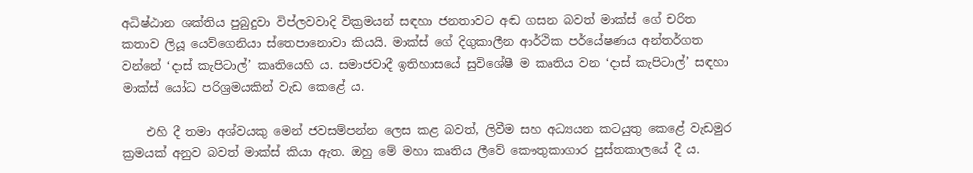අධිෂ්ඨාන ශක්තිය පුබුදුවා විප්ලවවාදි වික්‍රමයන් සඳහා ජනතාවට අඬ ගසන බවත් මාක්ස් ගේ චරිත කතාව ලියූ යෙව්ගෙනියා ස්තෙපානොවා කියයි. මාක්ස් ගේ දිගුකාලීන ආර්ථික පර්යේෂණය අන්තර්ගත වන්නේ ‘දාස් කැපිටාල්’ කෘතියෙහි ය. සමාජවාදී ඉතිහාසයේ සුවිශේෂී ම කෘතිය වන ‘දාස් කැපිටාල්’ සඳහා මාක්ස් යෝධ පරිශ්‍රමයකින් වැඩ කෙළේ ය.

    එහි දී තමා අශ්වයකු මෙන් ජවසම්පන්න ලෙස කළ බවත්, ලිවීම සහ අධ්‍යයන කටයුතු කෙළේ වැඩමුර ක්‍රමයක් අනුව බවත් මාක්ස් කියා ඇත. ඔහු මේ මහා කෘතිය ලීවේ කෞතුකාගාර පුස්තකාලයේ දී ය.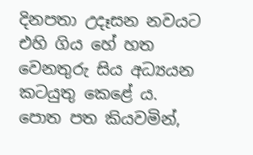දිනපතා උදෑසන නවයට එහි ගිය හේ හත වෙනතුරු සිය අධ්‍යයන කටයුතු කෙළේ ය. පොත පත කියවමින්,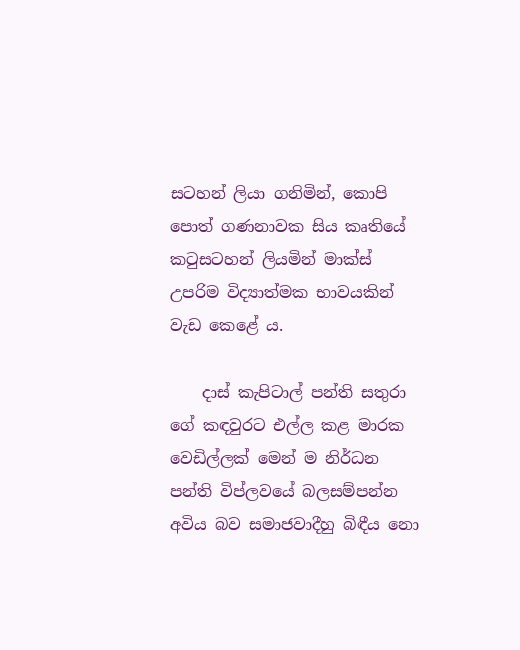සටහන් ලියා ගනිමින්, කොපි පොත් ගණනාවක සිය කෘතියේ කටුසටහන් ලියමින් මාක්ස් උපරිම විද්‍යාත්මක භාවයකින් වැඩ කෙළේ ය.

    දාස් කැපිටාල් පන්ති සතුරා ගේ කඳවුරට එල්ල කළ මාරක වෙඩිල්ලක් මෙන් ම නිර්ධන පන්ති විප්ලවයේ බලසම්පන්න අවිය බව සමාජවාදීහු බිඳීය නො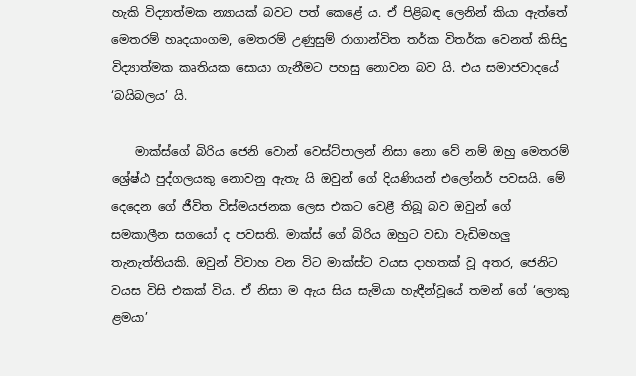හැකි විද්‍යාත්මක න්‍යායක් බවට පත් කෙළේ ය. ඒ පිළිබඳ ලෙනින් කියා ඇත්තේ මෙතරම් හෘදයාංගම, මෙතරම් උණුසුම් රාගාන්විත තර්ක විතර්ක වෙනත් කිසිදු විද්‍යාත්මක කෘතියක සොයා ගැනීමට පහසු නොවන බව යි. එය සමාජවාදයේ ‘බයිබලය’ යි.

    මාක්ස්ගේ බිරිය ජෙනි වොන් වෙස්ට්පාලන් නිසා නො වේ නම් ඔහු මෙතරම් ශ්‍රේෂ්ඨ පුද්ගලයකු නොවනු ඇතැ යි ඔවුන් ගේ දියණියන් එලෝනර් පවසයි. මේ දෙදෙන ගේ ජීවිත විස්මයජනක ලෙස එකට වෙළී තිබූ බව ඔවුන් ගේ සමකාලීන සගයෝ ද පවසති. මාක්ස් ගේ බිරිය ඔහුට වඩා වැඩිමහලු තැනැත්තියකි. ඔවුන් විවාහ වන විට මාක්ස්ට වයස දාහතක් වූ අතර, ජෙනිට වයස විසි එකක් විය. ඒ නිසා ම ඇය සිය සැමියා හැඳීන්වූයේ තමන් ගේ ‘ලොකු ළමයා’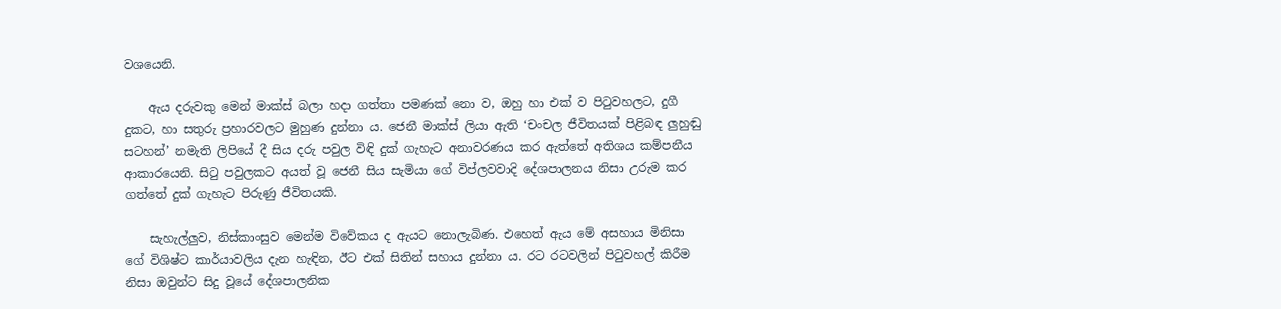වශයෙනි.

    ඇය දරුවකු මෙන් මාක්ස් බලා හදා ගත්තා පමණක් නො ව, ඔහු හා එක් ව පිටුවහලට, දුගී දුකට, හා සතුරු ප්‍රහාරවලට මුහුණ දුන්නා ය. ජෙනී මාක්ස් ලියා ඇති ‘චංචල ජීවිතයක් පිළිබඳ ලුහුඬු සටහන්’ නමැති ලිපියේ දී සිය දරු පවුල විඳි දුක් ගැහැට අනාවරණය කර ඇත්තේ අතිශය කම්පනීය ආකාරයෙනි. සිටු පවුලකට අයත් වූ ජෙනී සිය සැමියා ගේ විප්ලවවාදි දේශපාලනය නිසා උරුම කර ගත්තේ දුක් ගැහැට පිරුණු ජීවිතයකි.

    සැහැල්ලුව, නිස්කාංසුව මෙන්ම විවේකය ද ඇයට නොලැබිණ. එහෙත් ඇය මේ අසහාය මිනිසා ගේ විශිෂ්ට කාර්යාවලිය දැන හැඳින, ඊට එක් සිතින් සහාය දුන්නා ය. රට රටවලින් පිටුවහල් කිරීම නිසා ඔවුන්ට සිදු වූයේ දේශපාලනික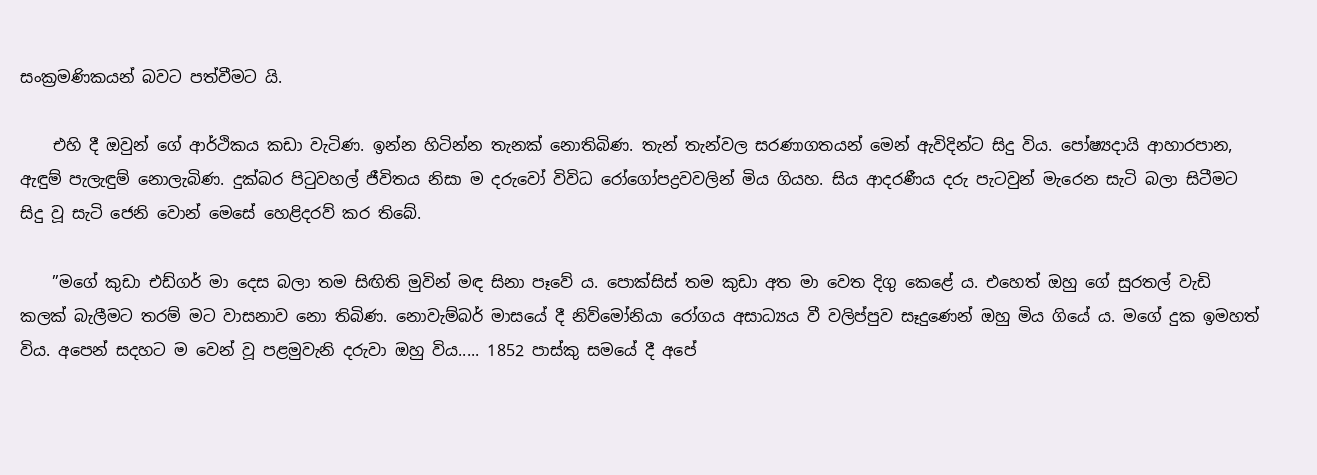සංක්‍රමණිකයන් බවට පත්වීමට යි.

    එහි දී ඔවුන් ගේ ආර්ථිකය කඩා වැටිණ. ඉන්න හිටින්න තැනක් නොතිබිණ. තැන් තැන්වල සරණාගතයන් මෙන් ඇවිදින්ට සිදු විය. පෝෂ්‍යදායි ආහාරපාන, ඇඳුම් පැලැඳුම් නොලැබිණ. දුක්බර පිටුවහල් ජීවිතය නිසා ම දරුවෝ විවිධ රෝගෝපද්‍රවවලින් මිය ගියහ. සිය ආදරණීය දරු පැටවුන් මැරෙන සැටි බලා සිටීමට සිදු වූ සැටි ජෙනි වොන් මෙසේ හෙළිදරව් කර තිබේ.

    ”මගේ කුඩා එඩ්ගර් මා දෙස බලා තම සිඟිති මුවින් මඳ සිනා පෑවේ ය. පොක්සිස් තම කුඩා අත මා වෙත දිගු කෙළේ ය. එහෙත් ඔහු ගේ සුරතල් වැඩි කලක් බැලීමට තරම් මට වාසනාව නො තිබිණ. නොවැම්බර් මාසයේ දී නිව්මෝනියා රෝගය අසාධ්‍යය වී වලිප්පුව සෑදුණෙන් ඔහු මිය ගියේ ය. මගේ දුක ඉමහත් විය. අපෙන් සදහට ම වෙන් වූ පළමුවැනි දරුවා ඔහු විය..... 1852 පාස්කු සමයේ දී අපේ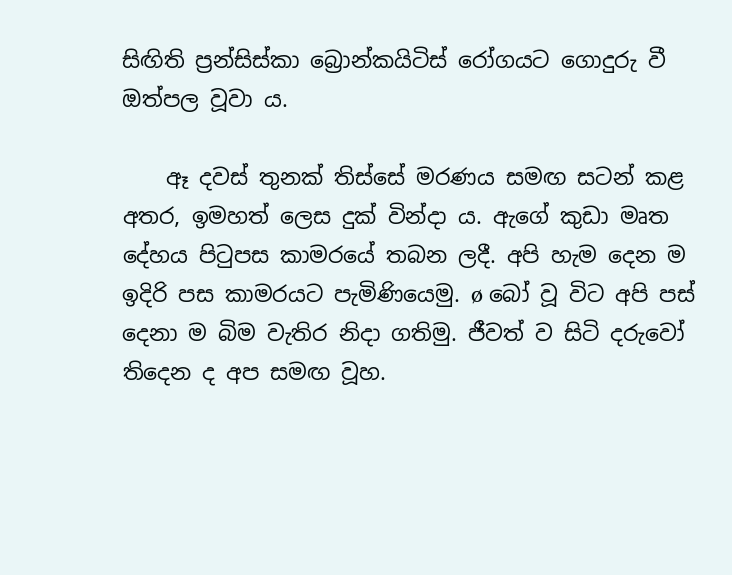සිඟිති ප්‍රන්සිස්කා බ්‍රොන්කයිටිස් රෝගයට ගොදුරු වී ඔත්පල වූවා ය.

    ඈ දවස් තුනක් තිස්සේ මරණය සමඟ සටන් කළ අතර, ඉමහත් ලෙස දුක් වින්දා ය. ඇගේ කුඩා මෘත දේහය පිටුපස කාමරයේ තබන ලදී. අපි හැම දෙන ම ඉදිරි පස කාමරයට පැමිණියෙමු. ø බෝ වූ විට අපි පස් දෙනා ම බිම වැතිර නිදා ගතිමු. ජීවත් ව සිටි දරුවෝ තිදෙන ද අප සමඟ වූහ.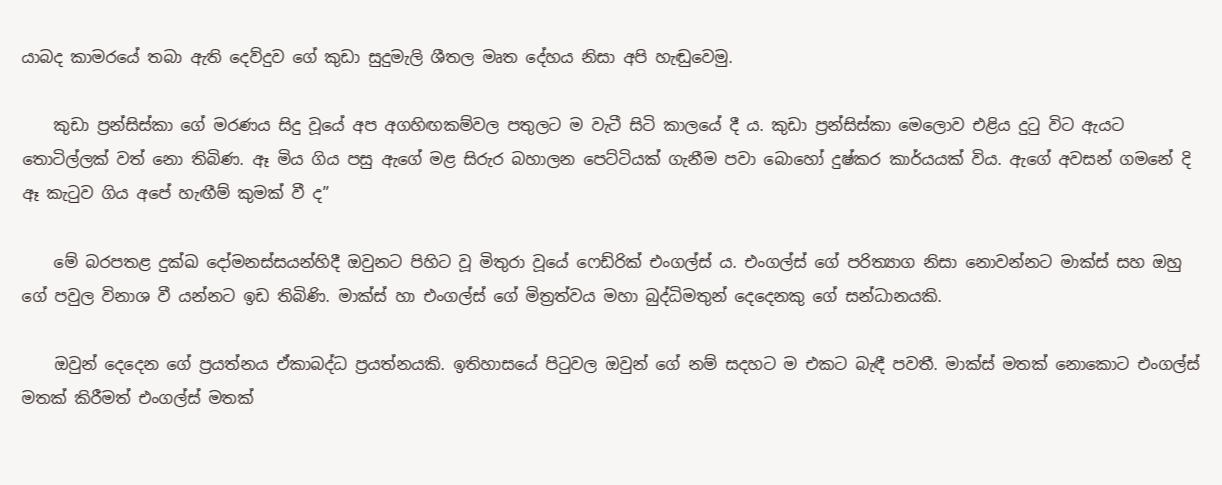යාබද කාමරයේ තබා ඇති දෙව්දුව ගේ කුඩා සුදුමැලි ශීතල මෘත දේහය නිසා අපි හැඬුවෙමු.

    කුඩා ප්‍රන්සිස්කා ගේ මරණය සිදු වූයේ අප අගහිඟකම්වල පතුලට ම වැටී සිටි කාලයේ දී ය. කුඩා ප්‍රන්සිස්කා මෙලොව එළිය දුටු විට ඇයට තොටිල්ලක් වත් නො තිබිණ. ඈ මිය ගිය පසු ඇගේ මළ සිරුර බහාලන පෙට්ටියක් ගැනීම පවා බොහෝ දුෂ්කර කාර්යයක් විය. ඇගේ අවසන් ගමනේ දි ඈ කැටුව ගිය අපේ හැඟීම් කුමක් වී ද”

    මේ බරපතළ දුක්ඛ දෝමනස්සයන්හිදී ඔවුනට පිහිට වූ මිතුරා වූයේ ෆෙඩ්රික් එංගල්ස් ය. එංගල්ස් ගේ පරිත්‍යාග නිසා නොවන්නට මාක්ස් සහ ඔහු ගේ පවුල විනාශ වී යන්නට ඉඩ තිබිණි. මාක්ස් හා එංගල්ස් ගේ මිත්‍රත්වය මහා බුද්ධිමතුන් දෙදෙනකු ගේ සන්ධානයකි.

    ඔවුන් දෙදෙන ගේ ප්‍රයත්නය ඒකාබද්ධ ප්‍රයත්නයකි. ඉතිහාසයේ පිටුවල ඔවුන් ගේ නම් සදහට ම එකට බැඳී පවතී. මාක්ස් මතක් නොකොට එංගල්ස් මතක් කිරීමත් එංගල්ස් මතක්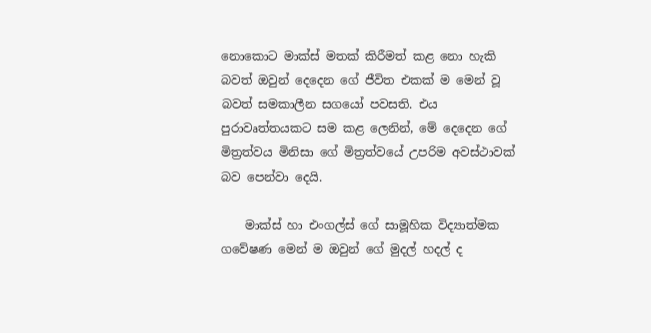නොකොට මාක්ස් මතක් කිරීමත් කළ නො හැකි බවත් ඔවුන් දෙදෙන ගේ ජීවිත එකක් ම මෙන් වූ බවත් සමකාලීන සගයෝ පවසති. එය පුරාවෘත්තයකට සම කළ ලෙනින්, මේ දෙදෙන ගේ මිත්‍රත්වය මිනිසා ගේ මිත්‍රත්වයේ උපරිම අවස්ථාවක් බව පෙන්වා දෙයි.

    මාක්ස් හා එංගල්ස් ගේ සාමූහික විද්‍යාත්මක ගවේෂණ මෙන් ම ඔවුන් ගේ මුදල් හදල් ද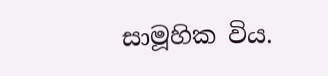සාමූහික විය.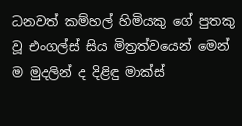ධනවත් කම්හල් හිමියකු ගේ පුතකු වූ එංගල්ස් සිය මිත්‍රත්වයෙන් මෙන් ම මුදලින් ද දිළිඳු මාක්ස්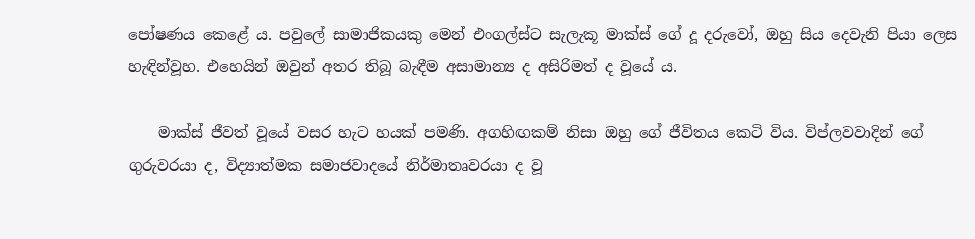පෝෂණය කෙළේ ය. පවුලේ සාමාජිකයකු මෙන් එංගල්ස්ට සැලැකූ මාක්ස් ගේ දූ දරුවෝ, ඔහු සිය දෙවැනි පියා ලෙස හැඳින්වූහ. එහෙයින් ඔවුන් අතර තිබූ බැඳීම අසාමාන්‍ය ද අසිරිමත් ද වූයේ ය.

    මාක්ස් ජීවත් වූයේ වසර හැට හයක් පමණි. අගහිඟකම් නිසා ඔහු ගේ ජීවිතය කෙටි විය. විප්ලවවාදින් ගේ ගුරුවරයා ද, විද්‍යාත්මක සමාජවාදයේ නිර්මාතෘවරයා ද වූ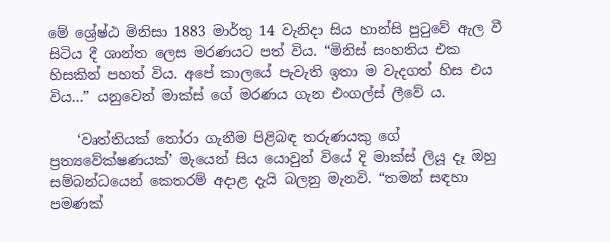මේ ශ්‍රේෂ්ඨ මිනිසා 1883 මාර්තු 14 වැනිදා සිය හාන්සි පුටුවේ ඇල වී සිටිය දී ශාන්ත ලෙස මරණයට පත් විය. “මිනිස් සංහතිය එක හිසකින් පහත් විය. අපේ කාලයේ පැවැති ඉතා ම වැදගත් හිස එය විය...” යනුවෙන් මාක්ස් ගේ මරණය ගැන එංගල්ස් ලීවේ ය.

    ‘වෘත්තියක් තෝරා ගැනීම පිළිබඳ තරුණයකු ගේ ප්‍රත්‍යවේක්ෂණයක්’ මැයෙන් සිය යොවුන් වියේ දි මාක්ස් ලියූ දෑ ඔහු සම්බන්ධයෙන් කෙතරම් අදාළ දැයි බලනු මැනවි. “තමන් සඳහා පමණක්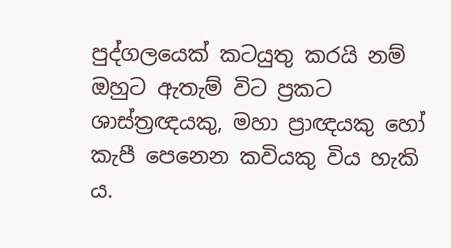පුද්ගලයෙක් කටයුතු කරයි නම් ඔහුට ඇතැම් විට ප්‍රකට ශාස්ත්‍රඥයකු, මහා ප්‍රාඥයකු හෝ කැපී පෙනෙන කවියකු විය හැකි ය.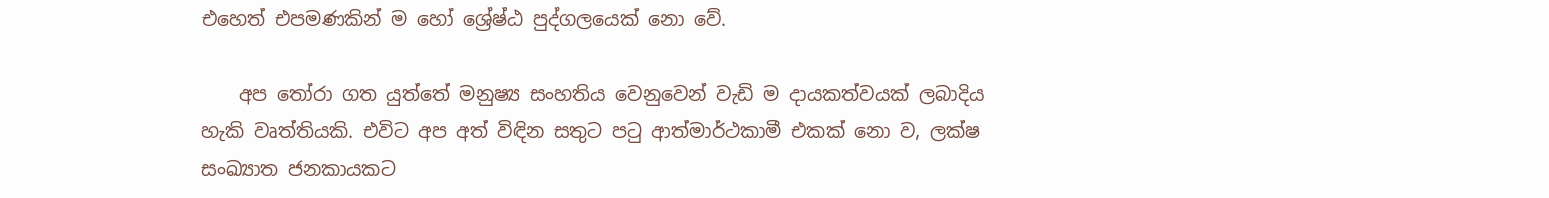එහෙත් එපමණකින් ම හෝ ශ්‍රේෂ්ඨ පුද්ගලයෙක් නො වේ.

    අප තෝරා ගත යුත්තේ මනුෂ්‍ය සංහතිය වෙනුවෙන් වැඩි ම දායකත්වයක් ලබාදිය හැකි වෘත්තියකි. එවිට අප අත් විඳින සතුට පටු ආත්මාර්ථකාමී එකක් නො ව, ලක්ෂ සංඛ්‍යාත ජනකායකට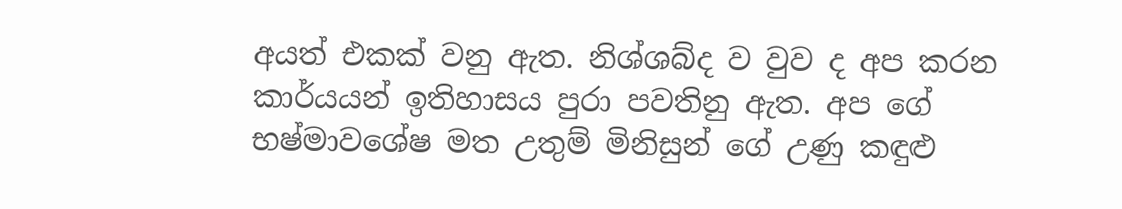අයත් එකක් වනු ඇත. නිශ්ශබ්ද ව වුව ද අප කරන කාර්යයන් ඉතිහාසය පුරා පවතිනු ඇත. අප ගේ භෂ්මාවශේෂ මත උතුම් මිනිසුන් ගේ උණු කඳුළු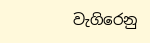වැගිරෙනු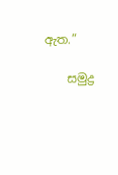ඇත.”

    සමුද්‍ර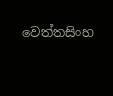වෙත්තසිංහ